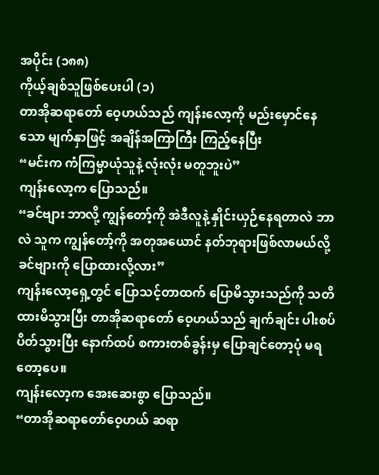အပိုင်း (၁၈၈)
ကိုယ့်ချစ်သူဖြစ်ပေးပါ (၁)
တာအိုဆရာတော် ဝေ့ဟယ်သည် ကျန်းလော့ကို မည်းမှောင်နေသော မျက်နှာဖြင့် အချိန်အကြာကြီး ကြည့်နေပြီး
“မင်းက ကံကြမ္မာယုံသူနဲ့ လုံးလုံး မတူဘူးပဲ”
ကျန်းလော့က ပြောသည်။
“ခင်ဗျား ဘာလို့ ကျွန်တော့်ကို အဲဒီလူနဲ့ နှိုင်းယှဉ်နေရတာလဲ ဘာလဲ သူက ကျွန်တော့်ကို အတုအယောင် နတ်ဘုရားဖြစ်လာမယ်လို့ ခင်ဗျားကို ပြောထားလို့လား”
ကျန်းလော့ရှေ့တွင် ပြောသင့်တာထက် ပြောမိသွားသည်ကို သတိထားမိသွားပြီး တာအိုဆရာတော် ဝေ့ဟယ်သည် ချက်ချင်း ပါးစပ်ပိတ်သွားပြီး နောက်ထပ် စကားတစ်ခွန်းမှ ပြောချင်တော့ပုံ မရတော့ပေ။
ကျန်းလော့က အေးဆေးစွာ ပြောသည်။
“တာအိုဆရာတော်ဝေ့ဟယ် ဆရာ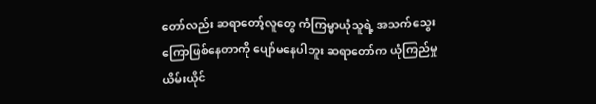တော်လည်း ဆရာတော့်လူတွေ ကံကြမ္မာယုံသူရဲ့ အသက်သွေးကြောဖြစ်နေတာကို ပျော်မနေပါဘူး ဆရာတော်က ယုံကြည်မှု ယိမ်းယိုင်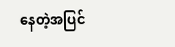နေတဲ့အပြင်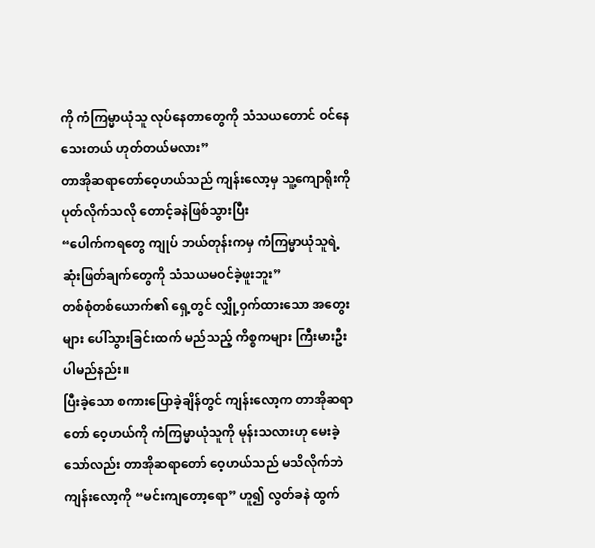ကို ကံကြမ္မာယုံသူ လုပ်နေတာတွေကို သံသယတောင် ဝင်နေသေးတယ် ဟုတ်တယ်မလား”
တာအိုဆရာတော်ဝေ့ဟယ်သည် ကျန်းလော့မှ သူ့ကျောရိုးကို ပုတ်လိုက်သလို တောင့်ခနဲဖြစ်သွားပြီး
“ပေါက်ကရတွေ ကျုပ် ဘယ်တုန်းကမှ ကံကြမ္မာယုံသူရဲ့ ဆုံးဖြတ်ချက်တွေကို သံသယမဝင်ခဲ့ဖူးဘူး”
တစ်စုံတစ်ယောက်၏ ရှေ့တွင် လျှို့ဝှက်ထားသော အတွေးများ ပေါ်သွားခြင်းထက် မည်သည့် ကိစ္စကများ ကြီးမားဦးပါမည်နည်း။
ပြီးခဲ့သော စကားပြောခဲ့ချိန်တွင် ကျန်းလော့က တာအိုဆရာတော် ဝေ့ဟယ်ကို ကံကြမ္မာယုံသူကို မုန်းသလားဟု မေးခဲ့သော်လည်း တာအိုဆရာတော် ဝေ့ဟယ်သည် မသိလိုက်ဘဲ ကျန်းလော့ကို “မင်းကျတော့ရော” ဟူ၍ လွတ်ခနဲ ထွက်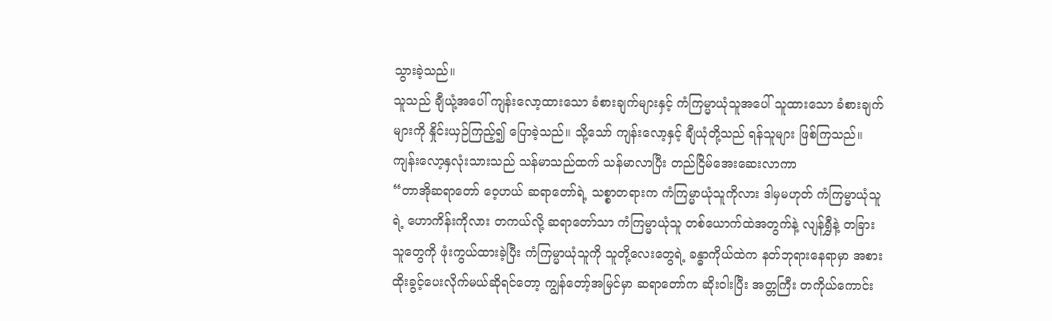သွားခဲ့သည်။
သူသည် ချီယုံ့အပေါ် ကျန်းလော့ထားသော ခံစားချက်များနှင့် ကံကြမ္မာယုံသူအပေါ် သူထားသော ခံစားချက်များကို နှိုင်းယှဉ်ကြည့်၍ ပြောခဲ့သည်။ သို့သော် ကျန်းလော့နှင့် ချီယုံတို့သည် ရန်သူများ ဖြစ်ကြသည်။
ကျန်းလော့နှလုံးသားသည် သန်မာသည်ထက် သန်မာလာပြီး တည်ငြိမ်အေးဆေးလာကာ
“တာအိုဆရာတော် ဝေ့ဟယ် ဆရာတော်ရဲ့ သစ္စာတရားက ကံကြမ္မာယုံသူကိုလား ဒါမှမဟုတ် ကံကြမ္မာယုံသူရဲ့ ဟောကိန်းကိုလား တကယ်လို့ ဆရာတော်သာ ကံကြမ္မာယုံသူ တစ်ယောက်ထဲအတွက်နဲ့ လျန်ရွှီနဲ့ တခြားသူတွေကို ဖုံးကွယ်ထားခဲ့ပြီး ကံကြမ္မာယုံသူကို သူတို့လေးတွေရဲ့ ခန္ဓာကိုယ်ထဲက နတ်ဘုရားနေရာမှာ အစားထိုးခွင့်ပေးလိုက်မယ်ဆိုရင်တော့ ကျွန်တော့်အမြင်မှာ ဆရာတော်က ဆိုးဝါးပြီး အတ္တကြီး တကိုယ်ကောင်း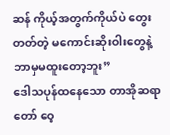ဆန် ကိုယ့်အတွက်ကိုယ်ပဲ တွေးတတ်တဲ့ မကောင်းဆိုးဝါးတွေနဲ့ ဘာမှမထူးတော့ဘူး”
ဒေါသပုန်ထနေသော တာအိုဆရာတော် ဝေ့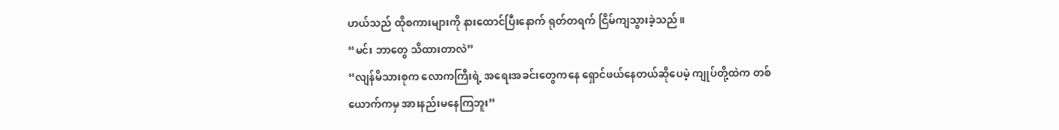ဟယ်သည် ထိုစကားများကို နားထောင်ပြီးနောက် ရုတ်တရက် ငြိမ်ကျသွားခဲ့သည်။
“မင်း ဘာတွေ သိထားတာလဲ”
“လျန်မိသားစုက လောကကြီးရဲ့ အရေးအခင်းတွေကနေ ရှောင်ဖယ်နေတယ်ဆိုပေမဲ့ ကျုပ်တို့ထဲက တစ်ယောက်ကမှ အားနည်းမနေကြဘူး”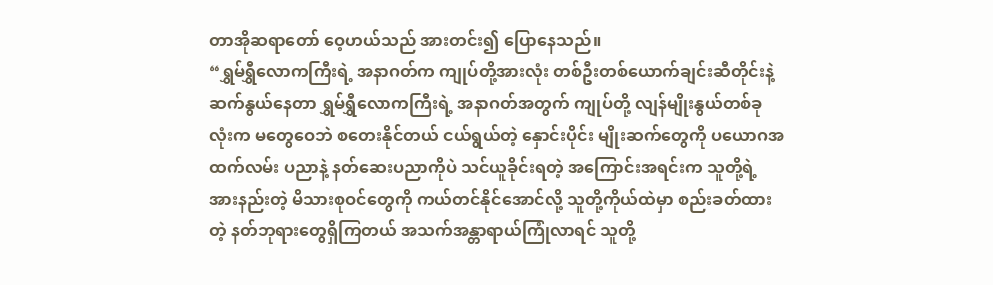တာအိုဆရာတော် ဝေ့ဟယ်သည် အားတင်း၍ ပြောနေသည်။
“ရွှမ်ရွှီလောကကြီးရဲ့ အနာဂတ်က ကျုပ်တို့အားလုံး တစ်ဦးတစ်ယောက်ချင်းဆီတိုင်းနဲ့ ဆက်နွယ်နေတာ ရွှမ်ရွှီလောကကြီးရဲ့ အနာဂတ်အတွက် ကျုပ်တို့ လျန်မျိုးနွယ်တစ်ခုလုံးက မတွေဝေဘဲ စတေးနိုင်တယ် ငယ်ရွယ်တဲ့ နှောင်းပိုင်း မျိုးဆက်တွေကို ပယောဂအထက်လမ်း ပညာနဲ့ နတ်ဆေးပညာကိုပဲ သင်ယူခိုင်းရတဲ့ အကြောင်းအရင်းက သူတို့ရဲ့ အားနည်းတဲ့ မိသားစုဝင်တွေကို ကယ်တင်နိုင်အောင်လို့ သူတို့ကိုယ်ထဲမှာ စည်းခတ်ထားတဲ့ နတ်ဘုရားတွေရှိကြတယ် အသက်အန္တာရာယ်ကြုံလာရင် သူတို့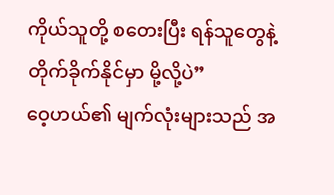ကိုယ်သူတို့ စတေးပြီး ရန်သူတွေနဲ့ တိုက်ခိုက်နိုင်မှာ မို့လို့ပဲ”
ဝေ့ဟယ်၏ မျက်လုံးများသည် အ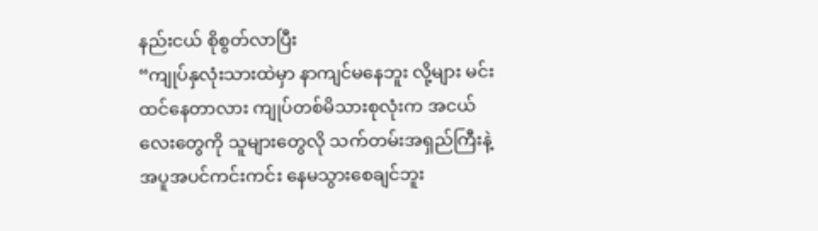နည်းငယ် စိုစွတ်လာပြီး
“ကျုပ်နှလုံးသားထဲမှာ နာကျင်မနေဘူး လို့များ မင်းထင်နေတာလား ကျုပ်တစ်မိသားစုလုံးက အငယ်လေးတွေကို သူများတွေလို သက်တမ်းအရှည်ကြီးနဲ့ အပူအပင်ကင်းကင်း နေမသွားစေချင်ဘူး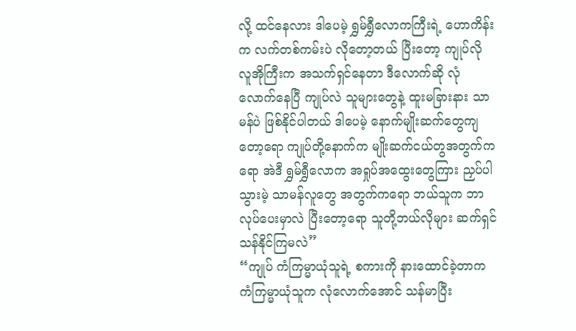လို့ ထင်နေလား ဒါပေမဲ့ ရွှမ်ရွှီလောကကြီးရဲ့ ဟောကိန်းက လက်တစ်ကမ်းပဲ လိုတော့တယ် ပြီးတော့ ကျုပ်လို လူအိုကြီးက အသက်ရှင်နေတာ ဒီလောက်ဆို လုံလောက်နေပြီ ကျုပ်လဲ သူများတွေနဲ့ ထူးမခြားနား သာမန်ပဲ ဖြစ်နိုင်ပါတယ် ဒါပေမဲ့ နောက်မျိုးဆက်တွေကျတော့ရော ကျုပ်တို့နောက်က မျိုးဆက်ငယ်တွအတွက်ကရော အဲဒီ ရွှမ်ရွှီလောက အရှုပ်အထွေးတွေကြား ညှပ်ပါသွားမဲ့ သာမန်လူတွေ အတွက်ကရော ဘယ်သူက ဘာလုပ်ပေးမှာလဲ ပြီးတော့ရော သူတို့ဘယ်လိုများ ဆက်ရှင်သန်နိုင်ကြမလဲ”
“ကျုပ် ကံကြမ္မာယုံသူရဲ့ စကားကို နားထောင်ခဲ့တာက ကံကြမ္မာယုံသူက လုံလောက်အောင် သန်မာပြီး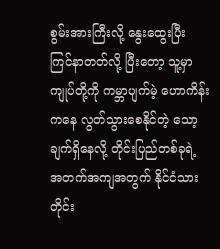စွမ်းအားကြီးလို့ နွေးထွေးပြီး ကြင်နာတတ်လို့ ပြီးတော့ သူ့မှာ ကျုပ်တို့ကို ကမ္ဘာပျက်မဲ့ ဟောကိန်းကနေ လွတ်သွားစေနိုင်တဲ့ သော့ချက်ရှိနေလို့ တိုင်းပြည်တစ်ခုရဲ့ အတက်အကျအတွက် နိုင်ငံသားတိုင်း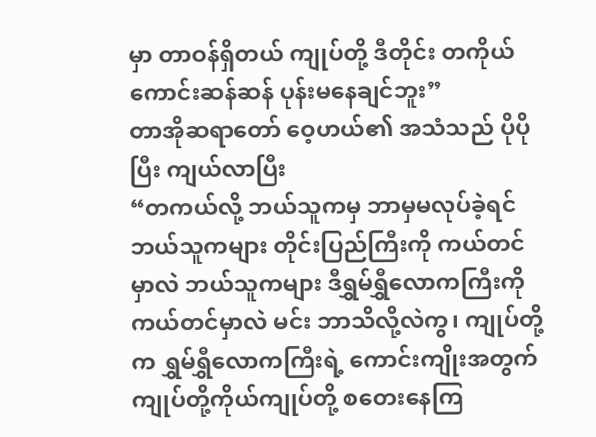မှာ တာဝန်ရှိတယ် ကျုပ်တို့ ဒီတိုင်း တကိုယ်ကောင်းဆန်ဆန် ပုန်းမနေချင်ဘူး”
တာအိုဆရာတော် ဝေ့ဟယ်၏ အသံသည် ပိုပိုပြီး ကျယ်လာပြီး
“တကယ်လို့ ဘယ်သူကမှ ဘာမှမလုပ်ခဲ့ရင် ဘယ်သူကများ တိုင်းပြည်ကြီးကို ကယ်တင်မှာလဲ ဘယ်သူကများ ဒီရွှမ်ရွှီလောကကြီးကို ကယ်တင်မှာလဲ မင်း ဘာသိလို့လဲကွ၊ ကျုပ်တို့က ရွှမ်ရွှီလောကကြီးရဲ့ ကောင်းကျိုးအတွက် ကျုပ်တို့ကိုယ်ကျုပ်တို့ စတေးနေကြ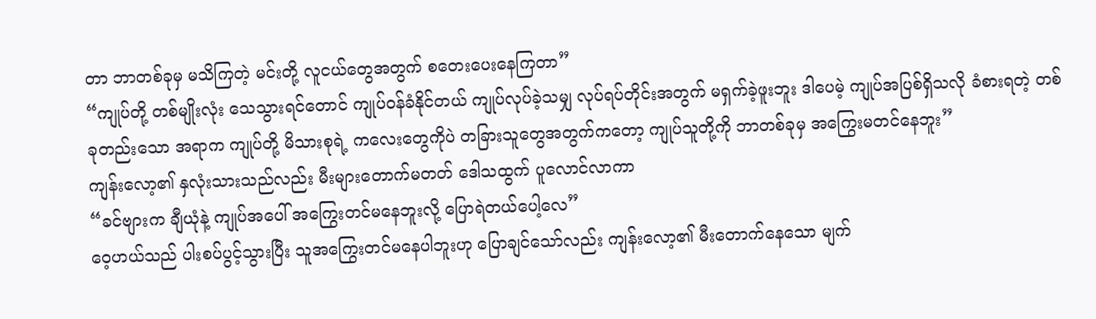တာ ဘာတစ်ခုမှ မသိကြတဲ့ မင်းတို့ လူငယ်တွေအတွက် စတေးပေးနေကြတာ”
“ကျုပ်တို့ တစ်မျိုးလုံး သေသွားရင်တောင် ကျုပ်ဝန်ခံနိုင်တယ် ကျုပ်လုပ်ခဲ့သမျှ လုပ်ရပ်တိုင်းအတွက် မရှက်ခဲ့ဖူးဘူး ဒါပေမဲ့ ကျုပ်အပြစ်ရှိသလို ခံစားရတဲ့ တစ်ခုတည်းသော အရာက ကျုပ်တို့ မိသားစုရဲ့ ကလေးတွေကိုပဲ တခြားသူတွေအတွက်ကတော့ ကျုပ်သူတို့ကို ဘာတစ်ခုမှ အကြွေးမတင်နေဘူး”
ကျန်းလော့၏ နှလုံးသားသည်လည်း မီးများတောက်မတတ် ဒေါသထွက် ပူလောင်လာကာ
“ခင်ဗျားက ချီယုံနဲ့ ကျုပ်အပေါ် အကြွေးတင်မနေဘူးလို့ ပြောရဲတယ်ပေါ့လေ”
ဝေ့ဟယ်သည် ပါးစပ်ပွင့်သွားပြီး သူအကြွေးတင်မနေပါဘူးဟု ပြောချင်သော်လည်း ကျန်းလော့၏ မီးတောက်နေသော မျက်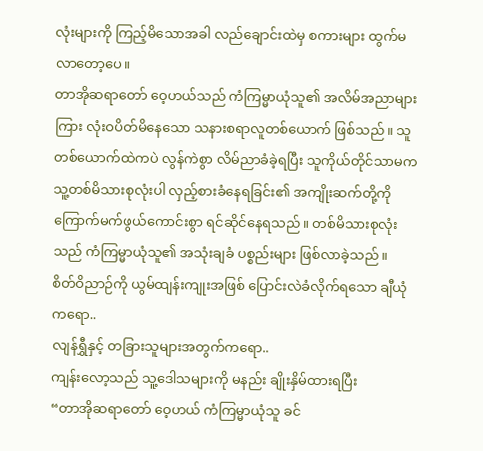လုံးများကို ကြည့်မိသောအခါ လည်ချောင်းထဲမှ စကားများ ထွက်မလာတော့ပေ။
တာအိုဆရာတော် ဝေ့ဟယ်သည် ကံကြမ္မာယုံသူ၏ အလိမ်အညာများကြား လုံးဝပိတ်မိနေသော သနားစရာလူတစ်ယောက် ဖြစ်သည်။ သူတစ်ယောက်ထဲကပဲ လွန်ကဲစွာ လိမ်ညာခံခဲ့ရပြီး သူကိုယ်တိုင်သာမက သူ့တစ်မိသားစုလုံးပါ လှည့်စားခံနေရခြင်း၏ အကျိုးဆက်တို့ကို ကြောက်မက်ဖွယ်ကောင်းစွာ ရင်ဆိုင်နေရသည်။ တစ်မိသားစုလုံးသည် ကံကြမ္မာယုံသူ၏ အသုံးချခံ ပစ္စည်းများ ဖြစ်လာခဲ့သည်။
စိတ်ဝိညာဉ်ကို ယွမ်ထျန်းကျုးအဖြစ် ပြောင်းလဲခံလိုက်ရသော ချီယုံကရော..
လျန်ရွှီနှင့် တခြားသူများအတွက်ကရော..
ကျန်းလော့သည် သူ့ဒေါသများကို မနည်း ချိုးနှိမ်ထားရပြီး
“တာအိုဆရာတော် ဝေ့ဟယ် ကံကြမ္မာယုံသူ ခင်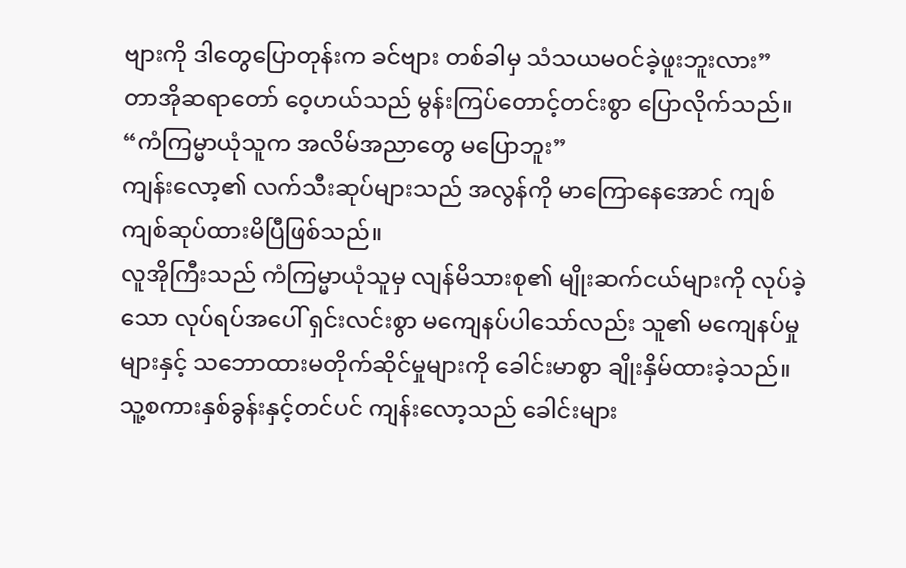ဗျားကို ဒါတွေပြောတုန်းက ခင်ဗျား တစ်ခါမှ သံသယမဝင်ခဲ့ဖူးဘူးလား”
တာအိုဆရာတော် ဝေ့ဟယ်သည် မွန်းကြပ်တောင့်တင်းစွာ ပြောလိုက်သည်။
“ကံကြမ္မာယုံသူက အလိမ်အညာတွေ မပြောဘူး”
ကျန်းလော့၏ လက်သီးဆုပ်များသည် အလွန်ကို မာကြောနေအောင် ကျစ်ကျစ်ဆုပ်ထားမိပြီဖြစ်သည်။
လူအိုကြီးသည် ကံကြမ္မာယုံသူမှ လျန်မိသားစု၏ မျိုးဆက်ငယ်များကို လုပ်ခဲ့သော လုပ်ရပ်အပေါ် ရှင်းလင်းစွာ မကျေနပ်ပါသော်လည်း သူ၏ မကျေနပ်မှုများနှင့် သဘောထားမတိုက်ဆိုင်မှုများကို ခေါင်းမာစွာ ချိုးနှိမ်ထားခဲ့သည်။
သူ့စကားနှစ်ခွန်းနှင့်တင်ပင် ကျန်းလော့သည် ခေါင်းများ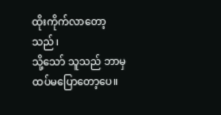ထိုးကိုက်လာတော့သည်၊
သို့သော် သူသည် ဘာမှ ထပ်မပြောတော့ပေ။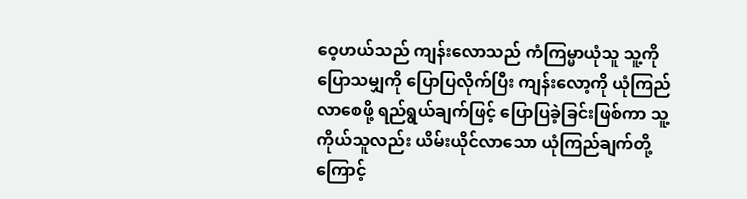ဝေ့ဟယ်သည် ကျန်းလောသည် ကံကြမ္မာယုံသူ သူ့ကို ပြောသမျှကို ပြောပြလိုက်ပြီး ကျန်းလော့ကို ယုံကြည်လာစေဖို့ ရည်ရွယ်ချက်ဖြင့် ပြောပြခဲ့ခြင်းဖြစ်ကာ သူ့ကိုယ်သူလည်း ယိမ်းယိုင်လာသော ယုံကြည်ချက်တို့ကြောင့်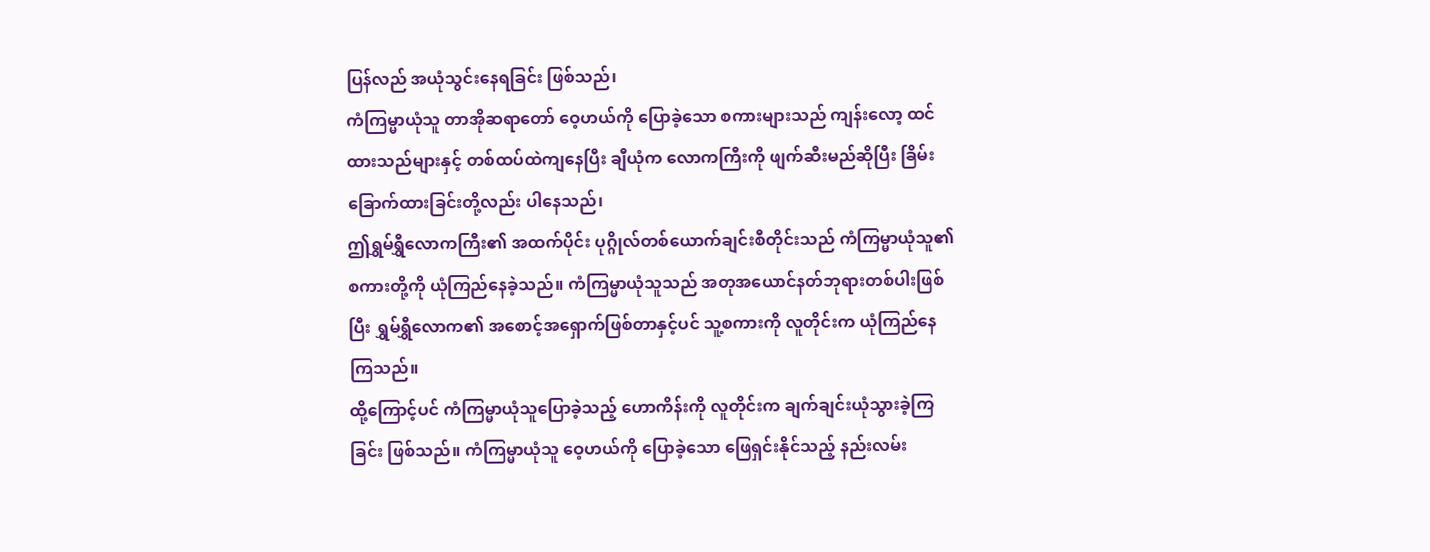ပြန်လည် အယုံသွင်းနေရခြင်း ဖြစ်သည်၊
ကံကြမ္မာယုံသူ တာအိုဆရာတော် ဝေ့ဟယ်ကို ပြောခဲ့သော စကားများသည် ကျန်းလော့ ထင်ထားသည်များနှင့် တစ်ထပ်ထဲကျနေပြီး ချီယုံက လောကကြီးကို ဖျက်ဆီးမည်ဆိုပြီး ခြိမ်းခြောက်ထားခြင်းတို့လည်း ပါနေသည်၊
ဤရွှမ်ရွှီလောကကြီး၏ အထက်ပိုင်း ပုဂ္ဂိုလ်တစ်ယောက်ချင်းစီတိုင်းသည် ကံကြမ္မာယုံသူ၏ စကားတို့ကို ယုံကြည်နေခဲ့သည်။ ကံကြမ္မာယုံသူသည် အတုအယောင်နတ်ဘုရားတစ်ပါးဖြစ်ပြီး ရွှမ်ရွှီလောက၏ အစောင့်အရှောက်ဖြစ်တာနှင့်ပင် သူ့စကားကို လူတိုင်းက ယုံကြည်နေကြသည်။
ထို့ကြောင့်ပင် ကံကြမ္မာယုံသူပြောခဲ့သည့် ဟောကိန်းကို လူတိုင်းက ချက်ချင်းယုံသွားခဲ့ကြခြင်း ဖြစ်သည်။ ကံကြမ္မာယုံသူ ဝေ့ဟယ်ကို ပြောခဲ့သော ဖြေရှင်းနိုင်သည့် နည်းလမ်း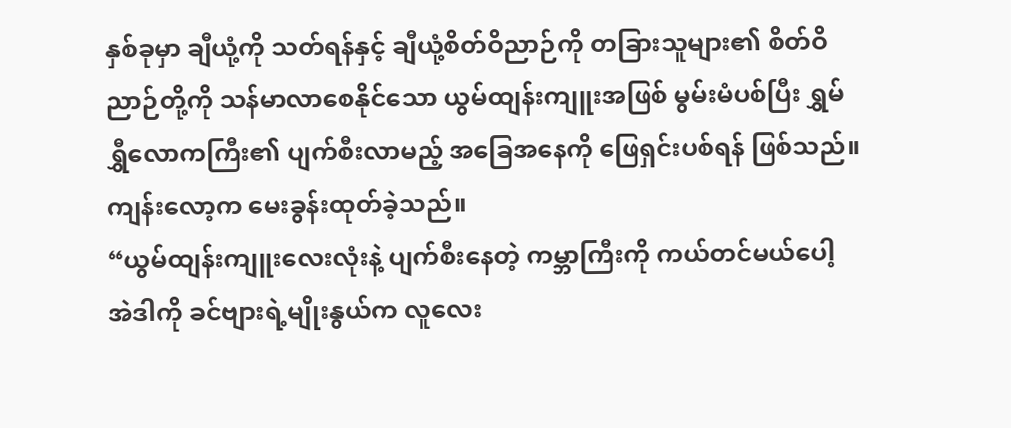နှစ်ခုမှာ ချီယုံ့ကို သတ်ရန်နှင့် ချီယုံ့စိတ်ဝိညာဉ်ကို တခြားသူများ၏ စိတ်ဝိညာဉ်တို့ကို သန်မာလာစေနိုင်သော ယွမ်ထျန်းကျူးအဖြစ် မွမ်းမံပစ်ပြီး ရွှမ်ရွှီလောကကြီး၏ ပျက်စီးလာမည့် အခြေအနေကို ဖြေရှင်းပစ်ရန် ဖြစ်သည်။
ကျန်းလော့က မေးခွန်းထုတ်ခဲ့သည်။
“ယွမ်ထျန်းကျူးလေးလုံးနဲ့ ပျက်စီးနေတဲ့ ကမ္ဘာကြီးကို ကယ်တင်မယ်ပေါ့ အဲဒါကို ခင်ဗျားရဲ့မျိုးနွယ်က လူလေး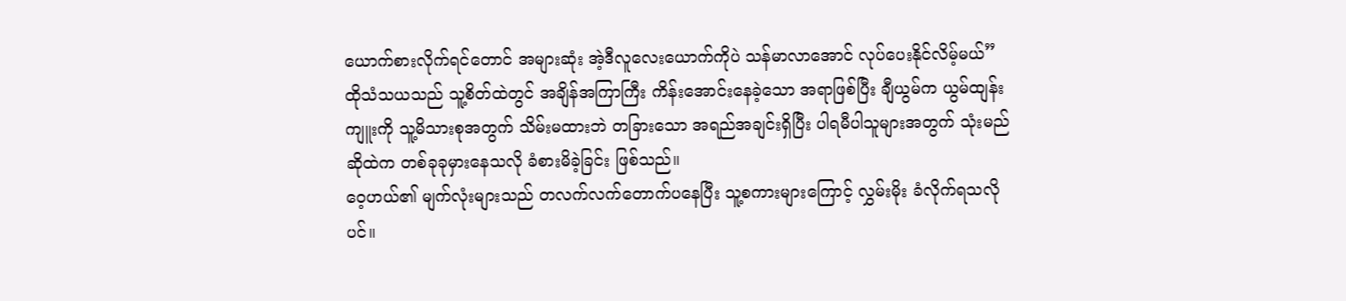ယောက်စားလိုက်ရင်တောင် အများဆုံး အဲ့ဒီလူလေးယောက်ကိုပဲ သန်မာလာအောင် လုပ်ပေးနိုင်လိမ့်မယ်”
ထိုသံသယသည် သူ့စိတ်ထဲတွင် အချိန်အကြာကြီး ကိန်းအောင်းနေခဲ့သော အရာဖြစ်ပြီး ချီယွမ်က ယွမ်ထျန်းကျူးကို သူ့မိသားစုအတွက် သိမ်းမထားဘဲ တခြားသော အရည်အချင်းရှိပြီး ပါရမီပါသူများအတွက် သုံးမည်ဆိုထဲက တစ်ခုခုမှားနေသလို ခံစားမိခဲ့ခြင်း ဖြစ်သည်။
ဝေ့ဟယ်၏ မျက်လုံးများသည် တလက်လက်တောက်ပနေပြီး သူ့စကားများကြောင့် လွှမ်းမိုး ခံလိုက်ရသလိုပင်။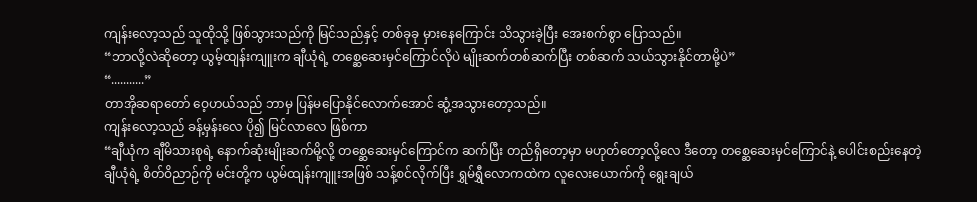ကျန်းလော့သည် သူထိုသို့ ဖြစ်သွားသည်ကို မြင်သည်နှင့် တစ်ခုခု မှားနေကြောင်း သိသွားခဲ့ပြီး အေးစက်စွာ ပြောသည်။
“ဘာလို့လဲဆိုတော့ ယွမ့်ထျန်းကျူးက ချီယုံရဲ့ တစ္ဆေဆေးမှင်ကြောင်လိုပဲ မျိုးဆက်တစ်ဆက်ပြီး တစ်ဆက် သယ်သွားနိုင်တာမို့ပဲ”
“...........”
တာအိုဆရာတော် ဝေ့ဟယ်သည် ဘာမှ ပြန်မပြောနိုင်လောက်အောင် ဆွံ့အသွားတော့သည်။
ကျန်းလော့သည် ခန့်မှန်းလေ ပို၍ မြင်လာလေ ဖြစ်ကာ
“ချီယုံက ချီမိသားစုရဲ့ နောက်ဆုံးမျိုးဆက်မို့လို့ တစ္ဆေဆေးမှင်ကြောင်က ဆက်ပြီး တည်ရှိတော့မှာ မဟုတ်တော့လို့လေ ဒီတော့ တစ္ဆေဆေးမှင်ကြောင်နဲ့ ပေါင်းစည်းနေတဲ့ ချီယုံရဲ့ စိတ်ဝိညာဉ်ကို မင်းတို့က ယွမ်ထျန်းကျူးအဖြစ် သန့်စင်လိုက်ပြီး ရွှမ်ရွှီလောကထဲက လူလေးယောက်ကို ရွေးချယ်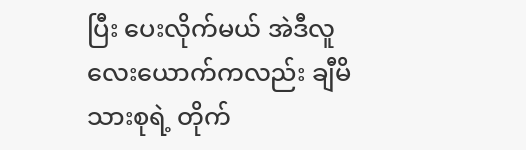ပြီး ပေးလိုက်မယ် အဲဒီလူလေးယောက်ကလည်း ချီမိသားစုရဲ့ တိုက်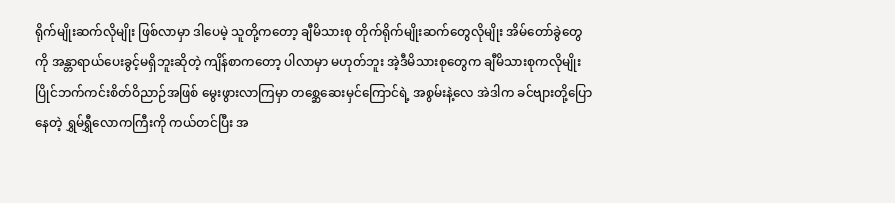ရိုက်မျိုးဆက်လိုမျိုး ဖြစ်လာမှာ ဒါပေမဲ့ သူတို့ကတော့ ချီမိသားစု တိုက်ရိုက်မျိုးဆက်တွေလိုမျိုး အိမ်တော်ခွဲတွေကို အန္တာရာယ်ပေးခွင့်မရှိဘူးဆိုတဲ့ ကျိန်စာကတော့ ပါလာမှာ မဟုတ်ဘူး အဲ့ဒီမိသားစုတွေက ချီမိသားစုကလိုမျိုး ပြိုင်ဘက်ကင်းစိတ်ဝိညာဉ်အဖြစ် မွေးဖွားလာကြမှာ တစ္ဆေဆေးမှင်ကြောင်ရဲ့ အစွမ်းနဲ့လေ အဲဒါက ခင်ဗျားတို့ပြောနေတဲ့ ရွှမ်ရွှီလောကကြီးကို ကယ်တင်ပြီး အ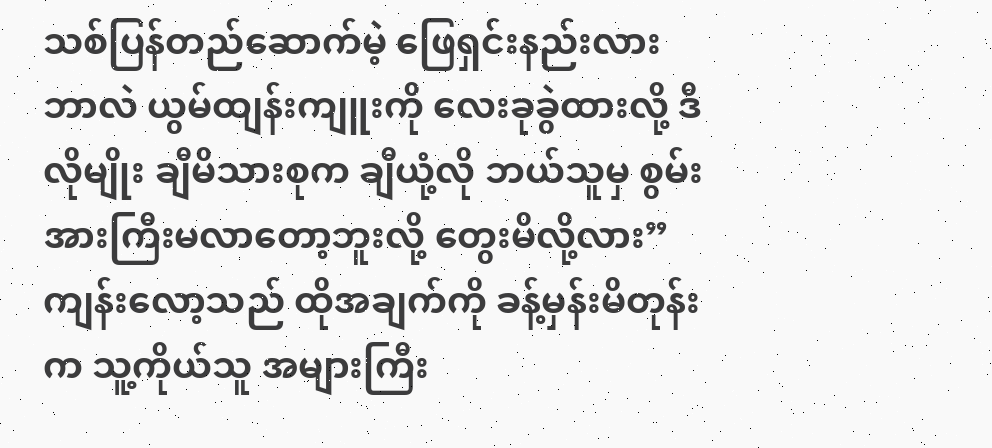သစ်ပြန်တည်ဆောက်မဲ့ ဖြေရှင်းနည်းလား ဘာလဲ ယွမ်ထျန်းကျူးကို လေးခုခွဲထားလို့ ဒီလိုမျိုး ချီမိသားစုက ချီယုံ့လို ဘယ်သူမှ စွမ်းအားကြီးမလာတော့ဘူးလို့ တွေးမိလို့လား”
ကျန်းလော့သည် ထိုအချက်ကို ခန့်မှန်းမိတုန်းက သူ့ကိုယ်သူ အများကြီး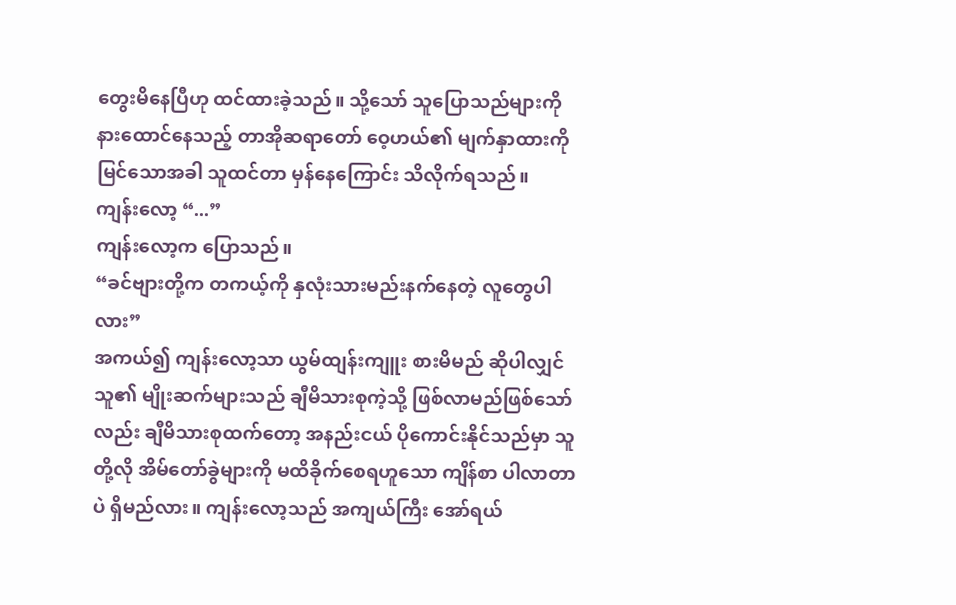တွေးမိနေပြီဟု ထင်ထားခဲ့သည်။ သို့သော် သူပြောသည်များကို နားထောင်နေသည့် တာအိုဆရာတော် ဝေ့ဟယ်၏ မျက်နှာထားကို မြင်သောအခါ သူထင်တာ မှန်နေကြောင်း သိလိုက်ရသည်။
ကျန်းလော့ “...”
ကျန်းလော့က ပြောသည်။
“ခင်ဗျားတို့က တကယ့်ကို နှလုံးသားမည်းနက်နေတဲ့ လူတွေပါလား”
အကယ်၍ ကျန်းလော့သာ ယွမ်ထျန်းကျူး စားမိမည် ဆိုပါလျှင် သူ၏ မျိုးဆက်များသည် ချီမိသားစုကဲ့သို့ ဖြစ်လာမည်ဖြစ်သော်လည်း ချီမိသားစုထက်တော့ အနည်းငယ် ပိုကောင်းနိုင်သည်မှာ သူတို့လို အိမ်တော်ခွဲများကို မထိခိုက်စေရဟူသော ကျိန်စာ ပါလာတာပဲ ရှိမည်လား။ ကျန်းလော့သည် အကျယ်ကြီး အော်ရယ်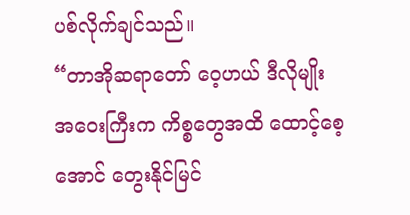ပစ်လိုက်ချင်သည်။
“တာအိုဆရာတော် ဝေ့ဟယ် ဒီလိုမျိုး အဝေးကြီးက ကိစ္စတွေအထိ ထောင့်စေ့အောင် တွေးနိုင်မြင်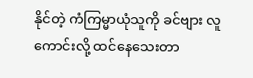နိုင်တဲ့ ကံကြမ္မာယုံသူကို ခင်ဗျား လူကောင်းလို့ ထင်နေသေးတာ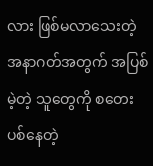လား ဖြစ်မလာသေးတဲ့ အနာဂတ်အတွက် အပြစ်မဲ့တဲ့ သူတွေကို စတေးပစ်နေတဲ့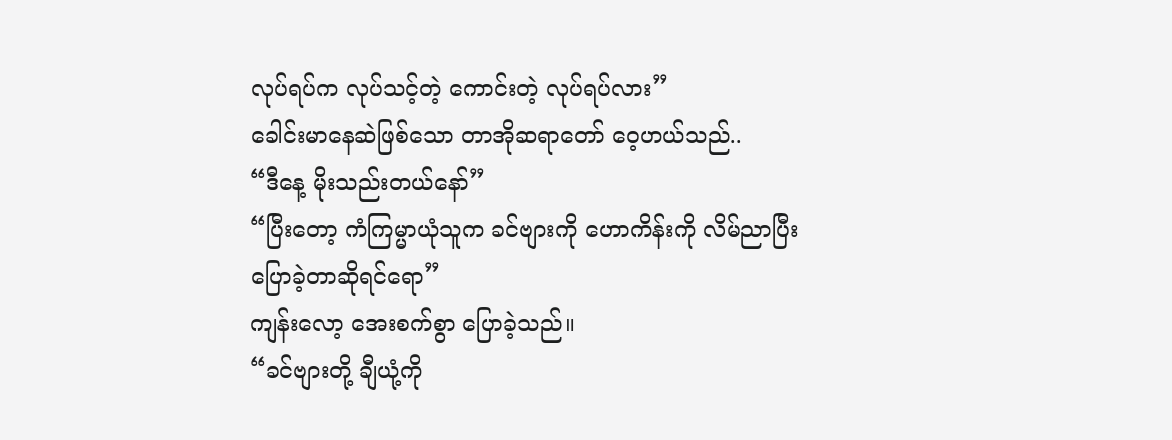လုပ်ရပ်က လုပ်သင့်တဲ့ ကောင်းတဲ့ လုပ်ရပ်လား”
ခေါင်းမာနေဆဲဖြစ်သော တာအိုဆရာတော် ဝေ့ဟယ်သည်..
“ဒီနေ့ မိုးသည်းတယ်နော်”
“ပြီးတော့ ကံကြမ္မာယုံသူက ခင်ဗျားကို ဟောကိန်းကို လိမ်ညာပြီး ပြောခဲ့တာဆိုရင်ရော”
ကျန်းလော့ အေးစက်စွာ ပြောခဲ့သည်။
“ခင်ဗျားတို့ ချီယုံ့ကို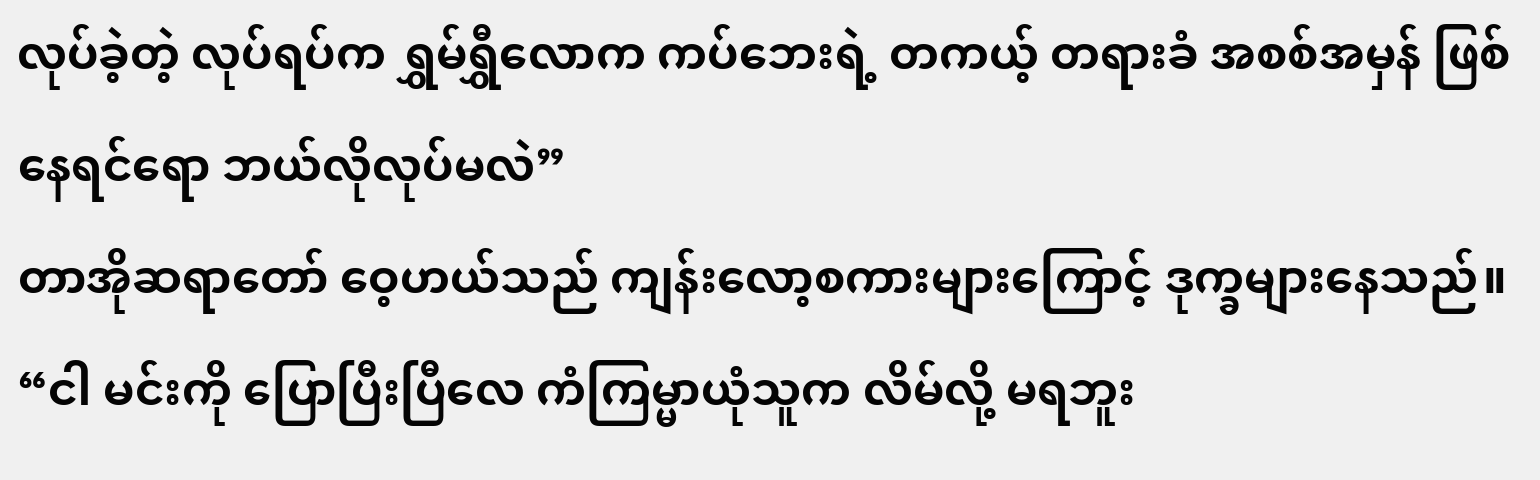လုပ်ခဲ့တဲ့ လုပ်ရပ်က ရွှမ်ရွှီလောက ကပ်ဘေးရဲ့ တကယ့် တရားခံ အစစ်အမှန် ဖြစ်နေရင်ရော ဘယ်လိုလုပ်မလဲ”
တာအိုဆရာတော် ဝေ့ဟယ်သည် ကျန်းလော့စကားများကြောင့် ဒုက္ခများနေသည်။
“ငါ မင်းကို ပြောပြီးပြီလေ ကံကြမ္မာယုံသူက လိမ်လို့ မရဘူး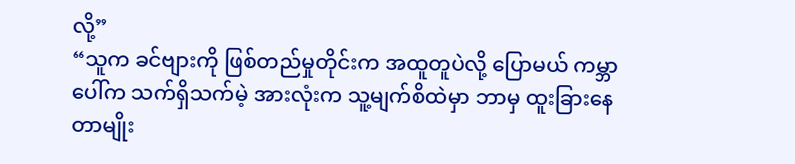လို့”
“သူက ခင်ဗျားကို ဖြစ်တည်မှုတိုင်းက အထူတူပဲလို့ ပြောမယ် ကမ္ဘာပေါ်က သက်ရှိသက်မဲ့ အားလုံးက သူ့မျက်စိထဲမှာ ဘာမှ ထူးခြားနေတာမျိုး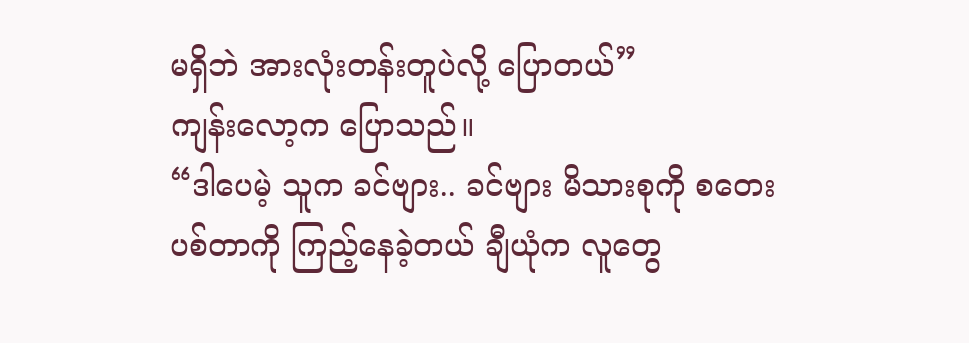မရှိဘဲ အားလုံးတန်းတူပဲလို့ ပြောတယ်”
ကျန်းလော့က ပြောသည်။
“ဒါပေမဲ့ သူက ခင်ဗျား.. ခင်ဗျား မိသားစုကို စတေးပစ်တာကို ကြည့်နေခဲ့တယ် ချီယုံက လူတွေ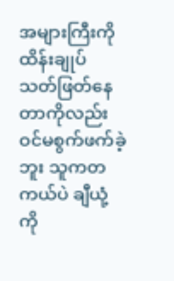အများကြီးကို ထိန်းချုပ် သတ်ဖြတ်နေတာကိုလည်း ဝင်မစွက်ဖက်ခဲ့ဘူး သူကတကယ်ပဲ ချီယုံ့ကို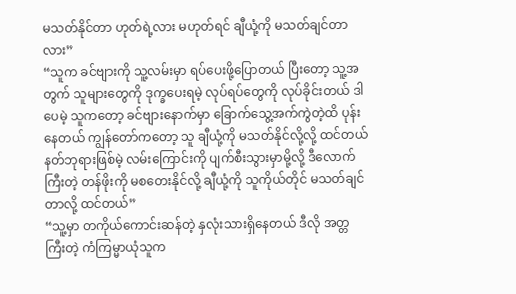မသတ်နိုင်တာ ဟုတ်ရဲ့လား မဟုတ်ရင် ချီယုံ့ကို မသတ်ချင်တာလား”
“သူက ခင်ဗျားကို သူ့လမ်းမှာ ရပ်ပေးဖို့ပြောတယ် ပြီးတော့ သူ့အတွက် သူများတွေကို ဒုက္ခပေးရမဲ့ လုပ်ရပ်တွေကို လုပ်ခိုင်းတယ် ဒါပေမဲ့ သူကတော့ ခင်ဗျားနောက်မှာ ခြောက်သွေ့အက်ကွဲတဲ့ထိ ပုန်းနေတယ် ကျွန်တော်ကတော့ သူ ချီယုံ့ကို မသတ်နိုင်လို့လို့ ထင်တယ် နတ်ဘုရားဖြစ်မဲ့ လမ်းကြောင်းကို ပျက်စီးသွားမှာမို့လို့ ဒီလောက်ကြီးတဲ့ တန်ဖိုးကို မစတေးနိုင်လို့ ချီယုံ့ကို သူကိုယ်တိုင် မသတ်ချင်တာလို့ ထင်တယ်”
“သူ့မှာ တကိုယ်ကောင်းဆန်တဲ့ နှလုံးသားရှိနေတယ် ဒီလို အတ္တကြီးတဲ့ ကံကြမ္မာယုံသူက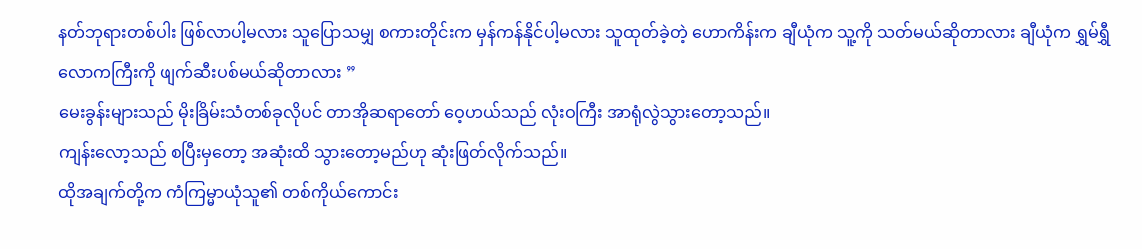နတ်ဘုရားတစ်ပါး ဖြစ်လာပါ့မလား သူပြောသမျှ စကားတိုင်းက မှန်ကန်နိုင်ပါ့မလား သူထုတ်ခဲ့တဲ့ ဟောကိန်းက ချီယုံက သူ့ကို သတ်မယ်ဆိုတာလား ချီယုံက ရွှမ်ရွှီလောကကြီးကို ဖျက်ဆီးပစ်မယ်ဆိုတာလား ”
မေးခွန်းများသည် မိုးခြိမ်းသံတစ်ခုလိုပင် တာအိုဆရာတော် ဝေ့ဟယ်သည် လုံးဝကြီး အာရုံလွဲသွားတော့သည်။
ကျန်းလော့သည် စပြီးမှတော့ အဆုံးထိ သွားတော့မည်ဟု ဆုံးဖြတ်လိုက်သည်။
ထိုအချက်တို့က ကံကြမ္မာယုံသူ၏ တစ်ကိုယ်ကောင်း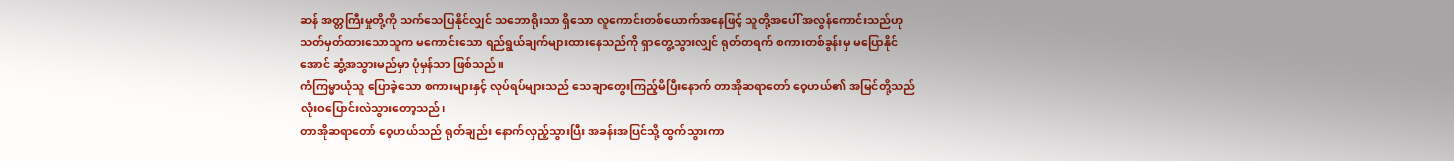ဆန် အတ္တကြီးမှုတို့ကို သက်သေပြနိုင်လျှင် သဘောရိုးသာ ရှိသော လူကောင်းတစ်ယောက်အနေဖြင့် သူတို့အပေါ် အလွန်ကောင်းသည်ဟု သတ်မှတ်ထားသောသူက မကောင်းသော ရည်ရွယ်ချက်များထားနေသည်ကို ရှာတွေ့သွားလျှင် ရုတ်တရက် စကားတစ်ခွန်းမှ မပြောနိုင်အောင် ဆွံ့အသွားမည်မှာ ပုံမှန်သာ ဖြစ်သည်။
ကံကြမ္မာယုံသူ ပြောခဲ့သော စကားများနှင့် လုပ်ရပ်များသည် သေချာတွေးကြည့်မိပြီးနောက် တာအိုဆရာတော် ဝေ့ဟယ်၏ အမြင်တို့သည် လုံးဝပြောင်းလဲသွားတော့သည်၊
တာအိုဆရာတော် ဝေ့ဟယ်သည် ရုတ်ချည်း နောက်လှည့်သွားပြီး အခန်းအပြင်သို့ ထွက်သွားကာ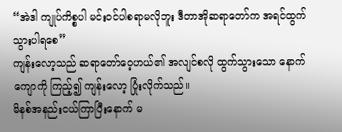“အဲဒါ ကျုပ်ကိစ္စပါ မင်းဝင်ပါစရာမလိုဘူး ဒီတာအိုဆရာတော်က အရင်ထွက်သွားပါရစေ”
ကျန်းလော့သည် ဆရာတော်ဝေ့ဟယ်၏ အလျင်စလို ထွက်သွားသော နောက်ကျောကို ကြည့်၍ ကျန်းလော့ ပြုံးလိုက်သည်။
မိနစ်အနည်းငယ်ကြာပြီးနောက် မ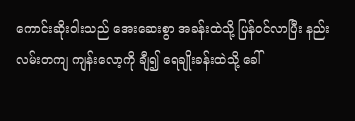ကောင်းဆိုးဝါးသည် အေးဆေးစွာ အခန်းထဲသို့ ပြန်ဝင်လာပြီး နည်းလမ်းတကျ ကျန်းလော့ကို ချီ၍ ရေချိုးခန်းထဲသို့ ခေါ်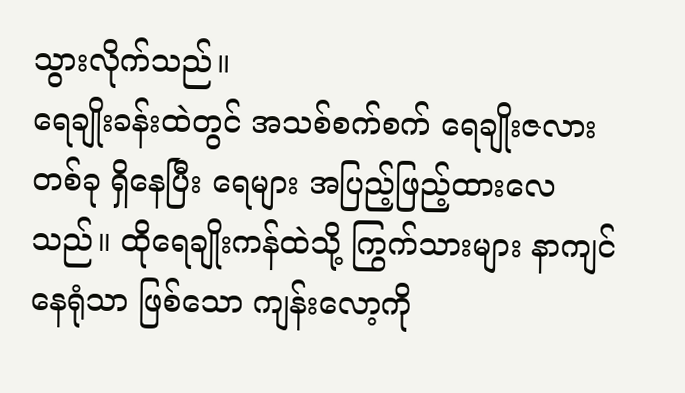သွားလိုက်သည်။
ရေချိုးခန်းထဲတွင် အသစ်စက်စက် ရေချိုးဇလား တစ်ခု ရှိနေပြီး ရေများ အပြည့်ဖြည့်ထားလေသည်။ ထိုရေချိုးကန်ထဲသို့ ကြွက်သားများ နာကျင်နေရုံသာ ဖြစ်သော ကျန်းလော့ကို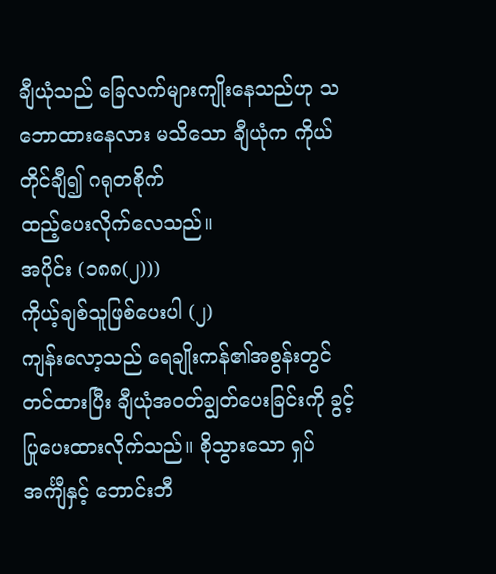ချီယုံသည် ခြေလက်များကျိုးနေသည်ဟု သဘောထားနေလား မသိသော ချီယုံက ကိုယ်တိုင်ချီ၍ ဂရုတစိုက်
ထည့်ပေးလိုက်လေသည်။
အပိုင်း (၁၈၈(၂)))
ကိုယ့်ချစ်သူဖြစ်ပေးပါ (၂)
ကျန်းလော့သည် ရေချိုးကန်၏အစွန်းတွင် တင်ထားပြီး ချီယုံအဝတ်ချွတ်ပေးခြင်းကို ခွင့်ပြုပေးထားလိုက်သည်။ စိုသွားသော ရှပ်အင်္ကျီနှင့် ဘောင်းဘီ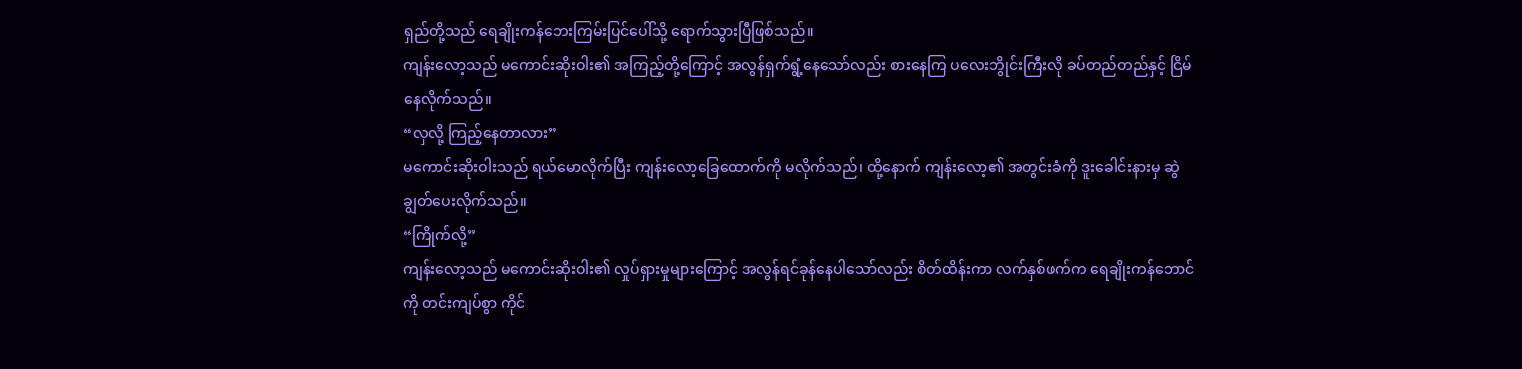ရှည်တို့သည် ရေချိုးကန်ဘေးကြမ်းပြင်ပေါ်သို့ ရောက်သွားပြီဖြစ်သည်။
ကျန်းလော့သည် မကောင်းဆိုးဝါး၏ အကြည့်တို့ကြောင့် အလွန်ရှက်ရွံ့နေသော်လည်း စားနေကြ ပလေးဘွိုင်းကြီးလို ခပ်တည်တည်နှင့် ငြိမ်နေလိုက်သည်။
“လှလို့ ကြည့်နေတာလား”
မကောင်းဆိုးဝါးသည် ရယ်မောလိုက်ပြီး ကျန်းလော့ခြေထောက်ကို မလိုက်သည်၊ ထို့နောက် ကျန်းလော့၏ အတွင်းခံကို ဒူးခေါင်းနားမှ ဆွဲချွတ်ပေးလိုက်သည်။
“ကြိုက်လို့”
ကျန်းလော့သည် မကောင်းဆိုးဝါး၏ လှုပ်ရှားမှုများကြောင့် အလွန်ရင်ခုန်နေပါသော်လည်း စိတ်ထိန်းကာ လက်နှစ်ဖက်က ရေချိုးကန်ဘောင်ကို တင်းကျပ်စွာ ကိုင်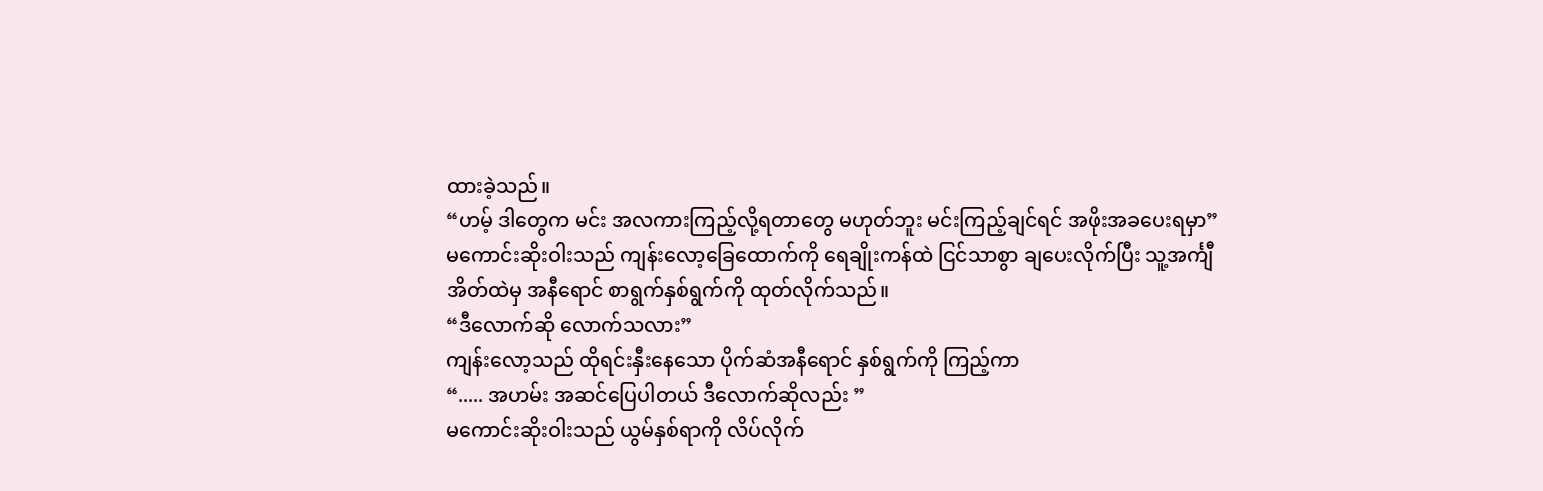ထားခဲ့သည်။
“ဟမ့် ဒါတွေက မင်း အလကားကြည့်လို့ရတာတွေ မဟုတ်ဘူး မင်းကြည့်ချင်ရင် အဖိုးအခပေးရမှာ”
မကောင်းဆိုးဝါးသည် ကျန်းလော့ခြေထောက်ကို ရေချိုးကန်ထဲ ငြင်သာစွာ ချပေးလိုက်ပြီး သူ့အင်္ကျီအိတ်ထဲမှ အနီရောင် စာရွက်နှစ်ရွက်ကို ထုတ်လိုက်သည်။
“ဒီလောက်ဆို လောက်သလား”
ကျန်းလော့သည် ထိုရင်းနှီးနေသော ပိုက်ဆံအနီရောင် နှစ်ရွက်ကို ကြည့်ကာ
“..... အဟမ်း အဆင်ပြေပါတယ် ဒီလောက်ဆိုလည်း ”
မကောင်းဆိုးဝါးသည် ယွမ်နှစ်ရာကို လိပ်လိုက်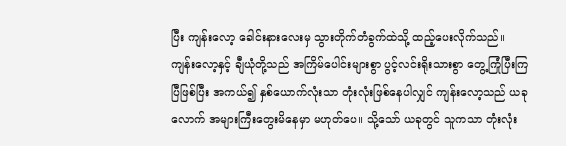ပြီး ကျန်းလော့ ခေါင်းနားလေးမှ သွားတိုက်တံခွက်ထဲသို့ ထည့်ပေးလိုက်သည်။ ကျန်းလော့နှင့် ချီယုံတို့သည် အကြိမ်ပေါင်းများစွာ ပွင့်လင်းရိုးသားစွာ တွေ့ကြုံပြီးကြပြီဖြစ်ပြီး အကယ်၍ နှစ်ယောက်လုံးသာ တုံးလုံးဖြစ်နေပါလျှင် ကျန်းလော့သည် ယခုလောက် အများကြီးတွေးမိနေမှာ မဟုတ်ပေ။ သို့သော် ယခုတွင် သူကသာ တုံးလုံး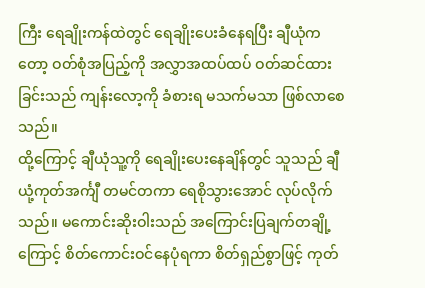ကြီး ရေချိုးကန်ထဲတွင် ရေချိုးပေးခံနေရပြီး ချီယုံကတော့ ဝတ်စုံအပြည့်ကို အလွှာအထပ်ထပ် ဝတ်ဆင်ထားခြင်းသည် ကျန်းလော့ကို ခံစားရ မသက်မသာ ဖြစ်လာစေသည်။
ထို့ကြောင့် ချီယုံသူ့ကို ရေချိုးပေးနေချိန်တွင် သူသည် ချီယုံ့ကုတ်အင်္ကျီ တမင်တကာ ရေစိုသွားအောင် လုပ်လိုက်သည်။ မကောင်းဆိုးဝါးသည် အကြောင်းပြချက်တချို့ကြောင့် စိတ်ကောင်းဝင်နေပုံရကာ စိတ်ရှည်စွာဖြင့် ကုတ်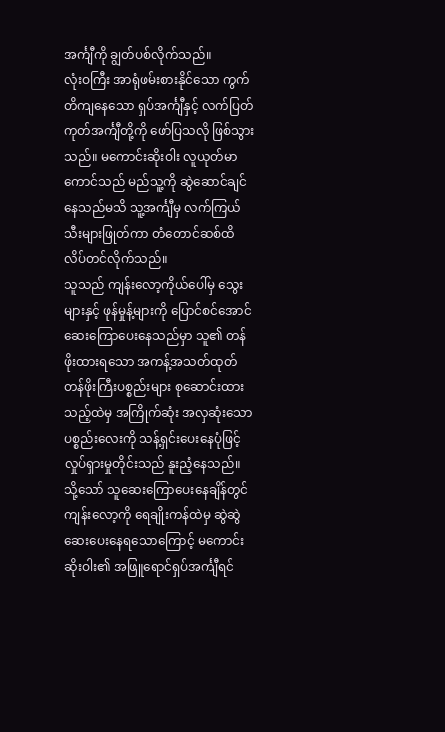အင်္ကျီကို ချွတ်ပစ်လိုက်သည်။
လုံးဝကြီး အာရုံဖမ်းစားနိုင်သော ကွက်တိကျနေသော ရှပ်အင်္ကျီနှင့် လက်ပြတ်ကုတ်အင်္ကျီတို့ကို ဖော်ပြသလို ဖြစ်သွားသည်။ မကောင်းဆိုးဝါး လူယုတ်မာကောင်သည် မည်သူ့ကို ဆွဲဆောင်ချင်နေသည်မသိ သူ့အင်္ကျီမှ လက်ကြယ်သီးများဖြုတ်ကာ တံတောင်ဆစ်ထိ လိပ်တင်လိုက်သည်။
သူသည် ကျန်းလော့ကိုယ်ပေါ်မှ သွေးများနှင့် ဖုန်မှုန့်များကို ပြောင်စင်အောင် ဆေးကြောပေးနေသည်မှာ သူ၏ တန်ဖိုးထားရသော အကန့်အသတ်ထုတ် တန်ဖိုးကြီးပစ္စည်းများ စုဆောင်းထားသည့်ထဲမှ အကြိုက်ဆုံး အလှဆုံးသော ပစ္စည်းလေးကို သန့်ရှင်းပေးနေပုံဖြင့် လှုပ်ရှားမှုတိုင်းသည် နူးညံ့နေသည်။
သို့သော် သူဆေးကြောပေးနေချိန်တွင် ကျန်းလော့ကို ရေချိုးကန်ထဲမှ ဆွဲဆွဲဆေးပေးနေရသောကြောင့် မကောင်းဆိုးဝါး၏ အဖြူရောင်ရှပ်အင်္ကျီရင်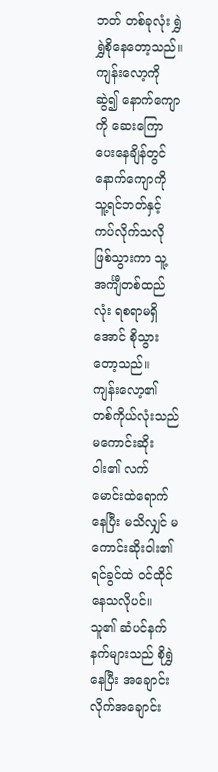ဘတ် တစ်ခုလုံး ရွှဲရွှဲစိုနေတော့သည်။ ကျန်းလော့ကို ဆွဲ၍ နောက်ကျောကို ဆေးကြောပေးနေချိန်တွင် နောက်ကျောကို သူ့ရင်ဘတ်နှင့် ကပ်လိုက်သလို ဖြစ်သွားကာ သူ့အင်္ကျီတစ်ထည်လုံး ရစရာမရှိအောင် စိုသွားတော့သည်။
ကျန်းလော့၏ တစ်ကိုယ်လုံးသည် မကောင်းဆိုးဝါး၏ လက်မောင်းထဲရောက်နေပြီး မသိလျှင် မကောင်းဆိုးဝါး၏ ရင်ခွင်ထဲ ဝင်ထိုင်နေသလိုပင်။ သူ၏ ဆံပင်နက်နက်များသည် စိုရွှဲနေပြီး အချောင်းလိုက်အချောင်း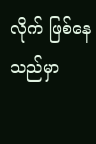လိုက် ဖြစ်နေသည်မှာ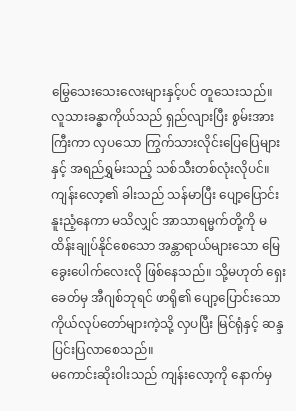မြွေသေးသေးလေးများနှင့်ပင် တူသေးသည်။
လူသားခန္ဓာကိုယ်သည် ရှည်လျားပြီး စွမ်းအားကြီးကာ လှပသော ကြွက်သားလိုင်းပြေပြေများနှင့် အရည်ရွှမ်းသည့် သစ်သီးတစ်လုံးလိုပင်။ ကျန်းလော့၏ ခါးသည် သန်မာပြီး ပျော့ပြောင်းနူးညံ့နေကာ မသိလျှင် အာသာရမ္မက်တို့ကို မထိန်းချုပ်နိုင်စေသော အန္တာရာယ်များသော မြေခွေးပေါက်လေးလို ဖြစ်နေသည်။ သို့မဟုတ် ရှေးခေတ်မှ အီဂျစ်ဘုရင် ဖာရို၏ ပျော့ပြောင်းသော ကိုယ်လုပ်တော်များကဲ့သို့ လှပပြီး မြင်ရုံနှင့် ဆန္ဒပြင်းပြလာစေသည်။
မကောင်းဆိုးဝါးသည် ကျန်းလော့ကို နောက်မှ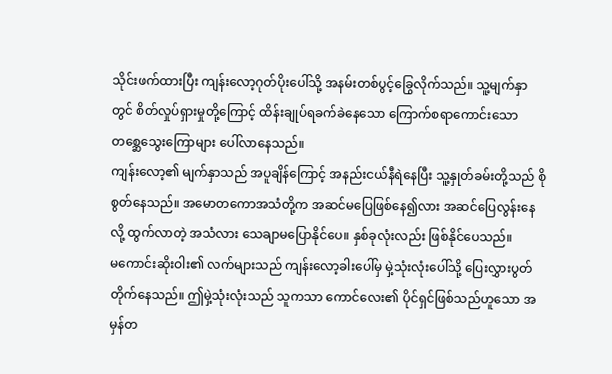သိုင်းဖက်ထားပြီး ကျန်းလော့ဂုတ်ပိုးပေါ်သို့ အနမ်းတစ်ပွင့်ခြွေလိုက်သည်။ သူ့မျက်နှာတွင် စိတ်လှုပ်ရှားမှုတို့ကြောင့် ထိန်းချုပ်ရခက်ခဲနေသော ကြောက်စရာကောင်းသော တစ္ဆေသွေးကြောများ ပေါ်လာနေသည်။
ကျန်းလော့၏ မျက်နှာသည် အပူချိန်ကြောင့် အနည်းငယ်နီရဲနေပြီး သူ့နှုတ်ခမ်းတို့သည် စိုစွတ်နေသည်။ အမောတကောအသံတို့က အဆင်မပြေဖြစ်နေ၍လား အဆင်ပြေလွန်းနေလို့ ထွက်လာတဲ့ အသံလား သေချာမပြောနိုင်ပေ။ နှစ်ခုလုံးလည်း ဖြစ်နိုင်ပေသည်။
မကောင်းဆိုးဝါး၏ လက်များသည် ကျန်းလော့ခါးပေါ်မှ မှဲ့သုံးလုံးပေါ်သို့ ပြေးလွှားပွတ်တိုက်နေသည်။ ဤမှဲ့သုံးလုံးသည် သူကသာ ကောင်လေး၏ ပိုင်ရှင်ဖြစ်သည်ဟူသော အမှန်တ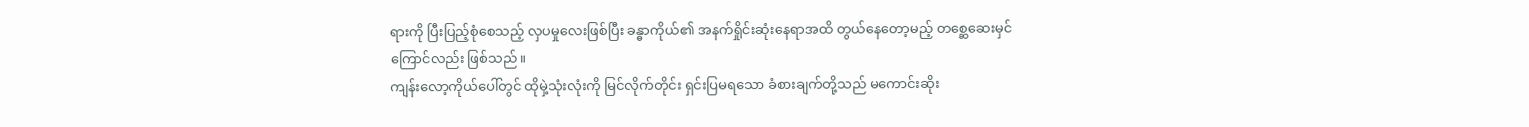ရားကို ပြီးပြည့်စုံစေသည့် လှပမှုလေးဖြစ်ပြီး ခန္ဓာကိုယ်၏ အနက်ရှိုင်းဆုံးနေရာအထိ တွယ်နေတော့မည့် တစ္ဆေဆေးမှင်ကြောင်လည်း ဖြစ်သည်။
ကျန်းလော့ကိုယ်ပေါ်တွင် ထိုမှဲ့သုံးလုံးကို မြင်လိုက်တိုင်း ရှင်းပြမရသော ခံစားချက်တို့သည် မကောင်းဆိုး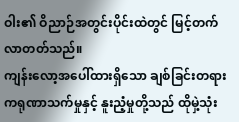ဝါး၏ ဝိညာဉ်အတွင်းပိုင်းထဲတွင် မြင့်တက်လာတတ်သည်။
ကျန်းလော့အပေါ်ထားရှိသော ချစ်ခြင်းတရား ကရုဏာသက်မှုနှင့် နူးညံ့မှုတို့သည် ထိုမှဲ့သုံး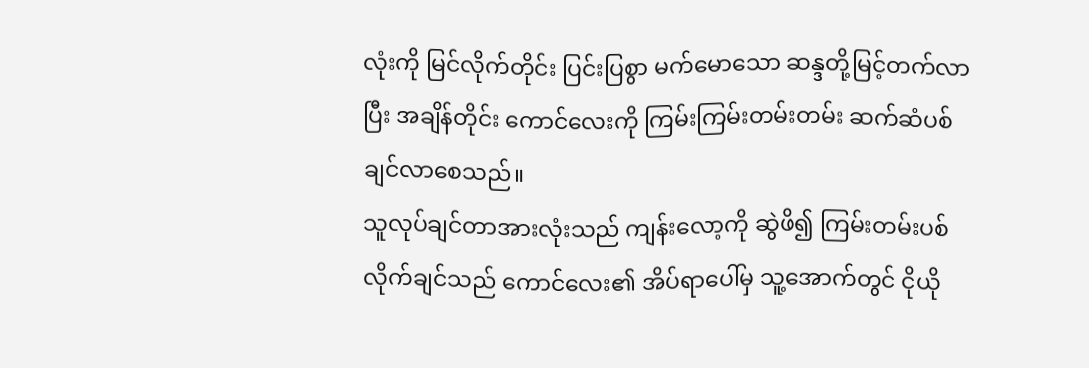လုံးကို မြင်လိုက်တိုင်း ပြင်းပြစွာ မက်မောသော ဆန္ဒတို့မြင့်တက်လာပြီး အချိန်တိုင်း ကောင်လေးကို ကြမ်းကြမ်းတမ်းတမ်း ဆက်ဆံပစ်ချင်လာစေသည်။
သူလုပ်ချင်တာအားလုံးသည် ကျန်းလော့ကို ဆွဲဖိ၍ ကြမ်းတမ်းပစ်လိုက်ချင်သည် ကောင်လေး၏ အိပ်ရာပေါ်မှ သူ့အောက်တွင် ငိုယို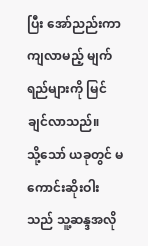ပြီး အော်ညည်းကာ ကျလာမည့် မျက်ရည်များကို မြင်ချင်လာသည်။
သို့သော် ယခုတွင် မကောင်းဆိုးဝါးသည် သူ့ဆန္ဒအလို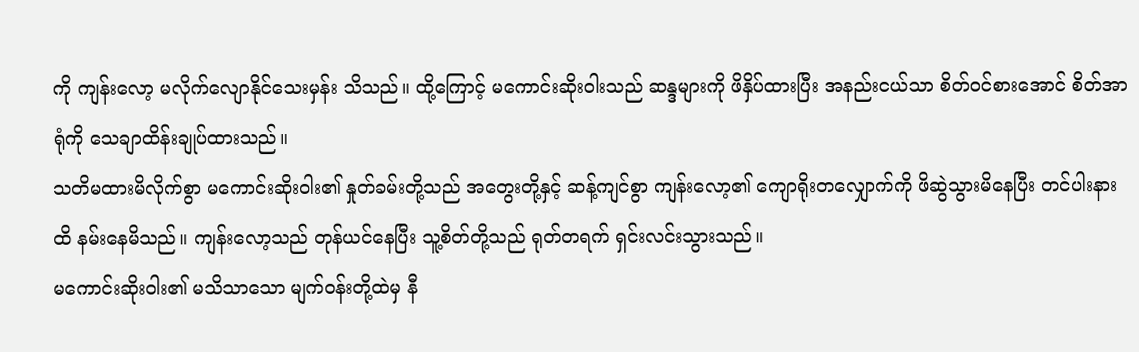ကို ကျန်းလော့ မလိုက်လျောနိုင်သေးမှန်း သိသည်။ ထို့ကြောင့် မကောင်းဆိုးဝါးသည် ဆန္ဒများကို ဖိနှိပ်ထားပြီး အနည်းငယ်သာ စိတ်ဝင်စားအောင် စိတ်အာရုံကို သေချာထိန်းချုပ်ထားသည်။
သတိမထားမိလိုက်စွာ မကောင်းဆိုးဝါး၏ နှုတ်ခမ်းတို့သည် အတွေးတို့နှင့် ဆန့်ကျင်စွာ ကျန်းလော့၏ ကျောရိုးတလျှောက်ကို ဖိဆွဲသွားမိနေပြီး တင်ပါးနားထိ နမ်းနေမိသည်။ ကျန်းလော့သည် တုန်ယင်နေပြီး သူ့စိတ်တို့သည် ရုတ်တရက် ရှင်းလင်းသွားသည်။
မကောင်းဆိုးဝါး၏ မသိသာသော မျက်ဝန်းတို့ထဲမှ နီ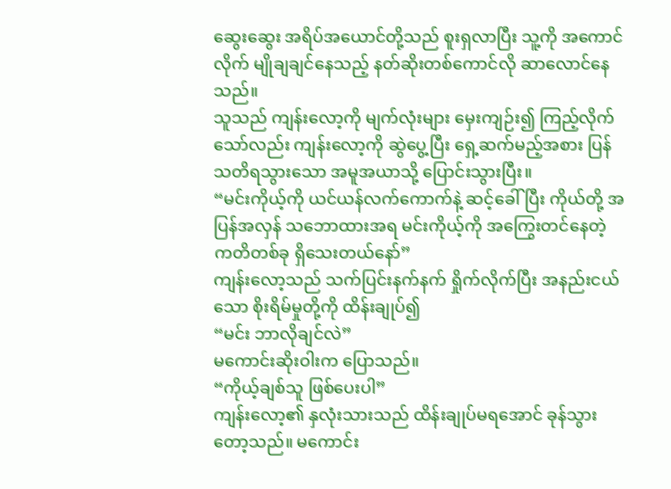ဆွေးဆွေး အရိပ်အယောင်တို့သည် စူးရှလာပြီး သူ့ကို အကောင်လိုက် မျိုချချင်နေသည့် နတ်ဆိုးတစ်ကောင်လို ဆာလောင်နေသည်။
သူသည် ကျန်းလော့ကို မျက်လုံးများ မှေးကျဉ်း၍ ကြည့်လိုက်သော်လည်း ကျန်းလော့ကို ဆွဲပွေ့ပြီး ရှေ့ဆက်မည့်အစား ပြန်သတိရသွားသော အမူအယာသို့ ပြောင်းသွားပြီး။
“မင်းကိုယ့်ကို ယင်ယန်လက်ကောက်နဲ့ ဆင့်ခေါ်ပြီး ကိုယ်တို့ အပြန်အလှန် သဘောထားအရ မင်းကိုယ့်ကို အကြွေးတင်နေတဲ့ ကတိတစ်ခု ရှိသေးတယ်နော်”
ကျန်းလော့သည် သက်ပြင်းနက်နက် ရှိုက်လိုက်ပြီး အနည်းငယ်သော စိုးရိမ်မှုတို့ကို ထိန်းချုပ်၍
“မင်း ဘာလိုချင်လဲ”
မကောင်းဆိုးဝါးက ပြောသည်။
“ကိုယ့်ချစ်သူ ဖြစ်ပေးပါ”
ကျန်းလော့၏ နှလုံးသားသည် ထိန်းချုပ်မရအောင် ခုန်သွားတော့သည်။ မကောင်း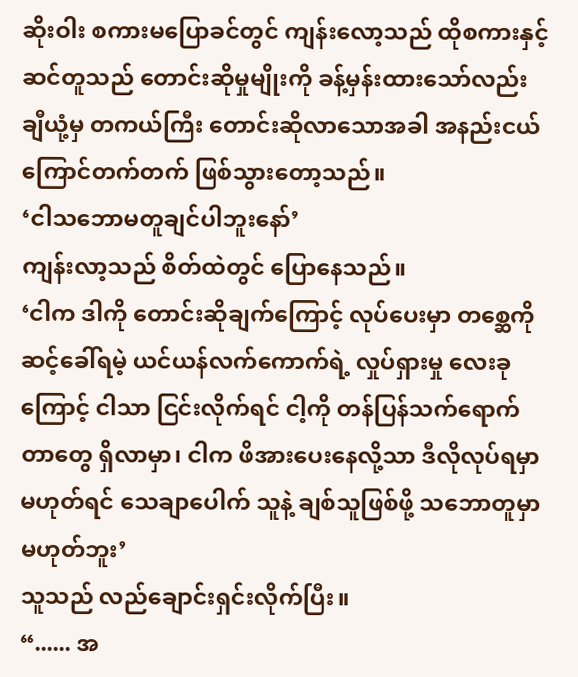ဆိုးဝါး စကားမပြောခင်တွင် ကျန်းလော့သည် ထိုစကားနှင့် ဆင်တူသည် တောင်းဆိုမှုမျိုးကို ခန့်မှန်းထားသော်လည်း ချီယုံ့မှ တကယ်ကြီး တောင်းဆိုလာသောအခါ အနည်းငယ် ကြောင်တက်တက် ဖြစ်သွားတော့သည်။
‘ငါသဘောမတူချင်ပါဘူးနော်’
ကျန်းလာ့သည် စိတ်ထဲတွင် ပြောနေသည်။
‘ငါက ဒါကို တောင်းဆိုချက်ကြောင့် လုပ်ပေးမှာ တစ္ဆေကို ဆင့်ခေါ်ရမဲ့ ယင်ယန်လက်ကောက်ရဲ့ လှုပ်ရှားမှု လေးခုကြောင့် ငါသာ ငြင်းလိုက်ရင် ငါ့ကို တန်ပြန်သက်ရောက်တာတွေ ရှိလာမှာ၊ ငါက ဖိအားပေးနေလို့သာ ဒီလိုလုပ်ရမှာ မဟုတ်ရင် သေချာပေါက် သူနဲ့ ချစ်သူဖြစ်ဖို့ သဘောတူမှာ မဟုတ်ဘူး’
သူသည် လည်ချောင်းရှင်းလိုက်ပြီး။
“...... အ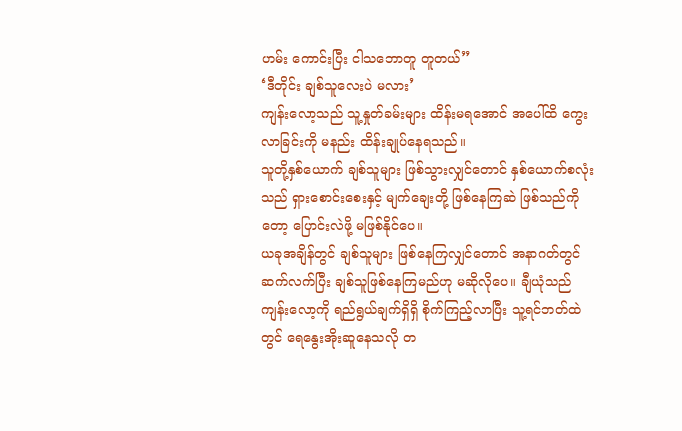ဟမ်း ကောင်းပြီး ငါသဘောတူ တူတယ်”
‘ဒီတိုင်း ချစ်သူလေးပဲ မလား’
ကျန်းလော့သည် သူ့နှုတ်ခမ်းများ ထိန်းမရအောင် အပေါ်ထိ ကွေးလာခြင်းကို မနည်း ထိန်းချုပ်နေရသည်။
သူတို့နှစ်ယောက် ချစ်သူများ ဖြစ်သွားလျှင်တောင် နှစ်ယောက်စလုံးသည် ရှားစောင်းစေးနှင့် မျက်ချေးတို့ ဖြစ်နေကြဆဲ ဖြစ်သည်ကိုတော့ ပြောင်းလဲဖို့ မဖြစ်နိုင်ပေ။
ယခုအချိန်တွင် ချစ်သူများ ဖြစ်နေကြလျှင်တောင် အနာဂတ်တွင် ဆက်လက်ပြီး ချစ်သူဖြစ်နေကြမည်ဟု မဆိုလိုပေ။ ချီယုံသည် ကျန်းလော့ကို ရည်ရွယ်ချက်ရှိရှိ စိုက်ကြည့်လာပြီး သူ့ရင်ဘတ်ထဲတွင် ရေနွေးအိုးဆူနေသလို တ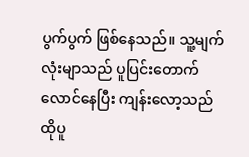ပွက်ပွက် ဖြစ်နေသည်။ သူ့မျက်လုံးမျာသည် ပူပြင်းတောက်လောင်နေပြီး ကျန်းလော့သည် ထိုပူ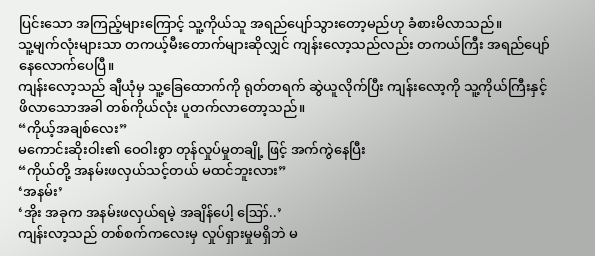ပြင်းသော အကြည့်များကြောင့် သူ့ကိုယ်သူ အရည်ပျော်သွားတော့မည်ဟု ခံစားမိလာသည်။
သူ့မျက်လုံးများသာ တကယ့်မီးတောက်များဆိုလျှင် ကျန်းလော့သည်လည်း တကယ်ကြီး အရည်ပျော် နေလောက်ပေပြီ။
ကျန်းလော့သည် ချီယုံမှ သူ့ခြေထောက်ကို ရုတ်တရက် ဆွဲယူလိုက်ပြီး ကျန်းလော့ကို သူ့ကိုယ်ကြီးနှင့် ဖိလာသောအခါ တစ်ကိုယ်လုံး ပူတက်လာတော့သည်။
“ကိုယ့်အချစ်လေး”
မကောင်းဆိုးဝါး၏ ဝေဝါးစွာ တုန်လှုပ်မှုတချို့ ဖြင့် အက်ကွဲနေပြီး
“ကိုယ်တို့ အနမ်းဖလှယ်သင့်တယ် မထင်ဘူးလား”
‘အနမ်း’
‘အိုး အခုက အနမ်းဖလှယ်ရမဲ့ အချိန်ပေါ့ ဪ..’
ကျန်းလာ့သည် တစ်စက်ကလေးမှ လှုပ်ရှားမှုမရှိဘဲ မ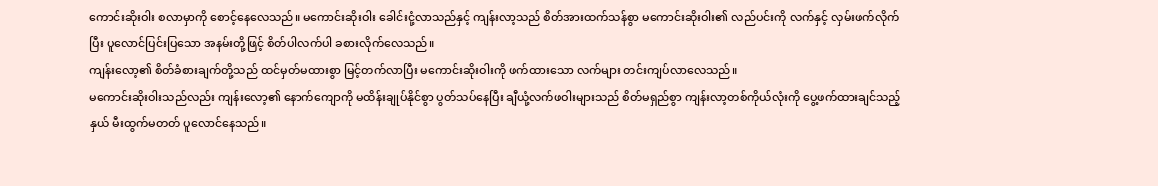ကောင်းဆိုးဝါး စလာမှာကို စောင့်နေလေသည်။ မကောင်းဆိုးဝါး ခေါင်းငုံ့လာသည်နှင့် ကျန်းလာ့သည် စိတ်အားထက်သန်စွာ မကောင်းဆိုးဝါး၏ လည်ပင်းကို လက်နှင့် လှမ်းဖက်လိုက်ပြီး ပူလောင်ပြင်းပြသော အနမ်းတို့ဖြင့် စိတ်ပါလက်ပါ ခစားလိုက်လေသည်။
ကျန်းလော့၏ စိတ်ခံစားချက်တို့သည် ထင်မှတ်မထားစွာ မြင့်တက်လာပြီး မကောင်းဆိုးဝါးကို ဖက်ထားသော လက်များ တင်းကျပ်လာလေသည်။
မကောင်းဆိုးဝါးသည်လည်း ကျန်းလော့၏ နောက်ကျောကို မထိန်းချုပ်နိုင်စွာ ပွတ်သပ်နေပြီး ချီယုံ့လက်ဖဝါးများသည် စိတ်မရှည်စွာ ကျန်းလာ့တစ်ကိုယ်လုံးကို ပွေ့ဖက်ထားချင်သည့်နှယ် မီးထွက်မတတ် ပူလောင်နေသည်။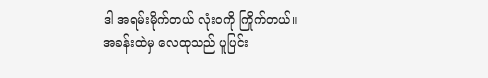ဒါ အရမ်းမိုက်တယ် လုံးဝကို ကြိုက်တယ်။
အခန်းထဲမှ လေထုသည် ပူပြင်း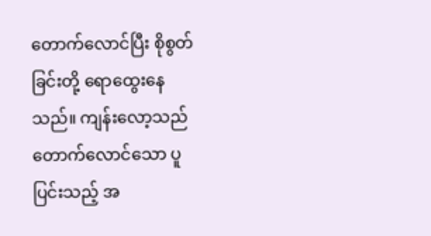တောက်လောင်ပြီး စိုစွတ်ခြင်းတို့ ရောထွေးနေသည်။ ကျန်းလော့သည် တောက်လောင်သော ပူပြင်းသည့် အ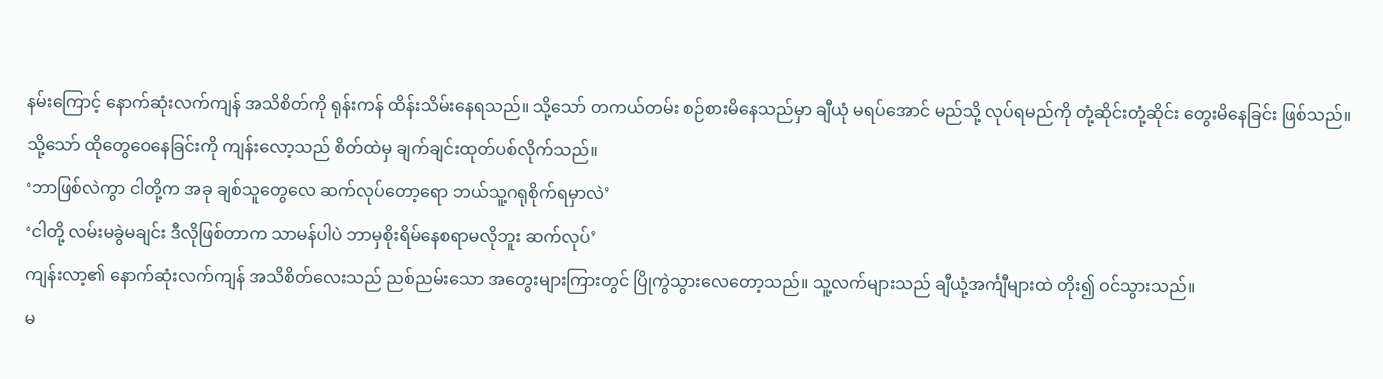နမ်းကြောင့် နောက်ဆုံးလက်ကျန် အသိစိတ်ကို ရုန်းကန် ထိန်းသိမ်းနေရသည်။ သို့သော် တကယ်တမ်း စဉ်စားမိနေသည်မှာ ချီယုံ မရပ်အောင် မည်သို့ လုပ်ရမည်ကို တုံ့ဆိုင်းတုံ့ဆိုင်း တွေးမိနေခြင်း ဖြစ်သည်။
သို့သော် ထိုတွေဝေနေခြင်းကို ကျန်းလော့သည် စိတ်ထဲမှ ချက်ချင်းထုတ်ပစ်လိုက်သည်။
‘ဘာဖြစ်လဲကွာ ငါတို့က အခု ချစ်သူတွေလေ ဆက်လုပ်တော့ရော ဘယ်သူ့ဂရုစိုက်ရမှာလဲ’
‘ငါတို့ လမ်းမခွဲမချင်း ဒီလိုဖြစ်တာက သာမန်ပါပဲ ဘာမှစိုးရိမ်နေစရာမလိုဘူး ဆက်လုပ်’
ကျန်းလာ့၏ နောက်ဆုံးလက်ကျန် အသိစိတ်လေးသည် ညစ်ညမ်းသော အတွေးများကြားတွင် ပြိုကွဲသွားလေတော့သည်။ သူ့လက်များသည် ချီယုံ့အင်္ကျီများထဲ တိုး၍ ဝင်သွားသည်။
မ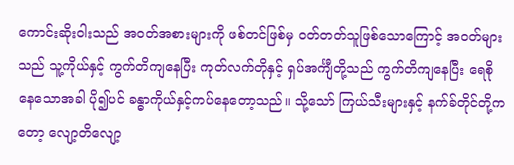ကောင်းဆိုးဝါးသည် အဝတ်အစားများကို ဖစ်တင်ဖြစ်မှ ဝတ်တတ်သူဖြစ်သောကြောင့် အဝတ်များသည် သူ့ကိုယ်နှင့် ကွက်တိကျနေပြီး ကုတ်လက်တိုနှင့် ရှပ်အင်္ကျီတို့သည် ကွက်တိကျနေပြီး ရေစိုနေသောအခါ ပို၍ပင် ခန္ဓာကိုယ်နှင့်ကပ်နေတော့သည်။ သို့သော် ကြယ်သီးများနှင့် နက်ခ်တိုင်တို့ကတော့ လျော့တိလျော့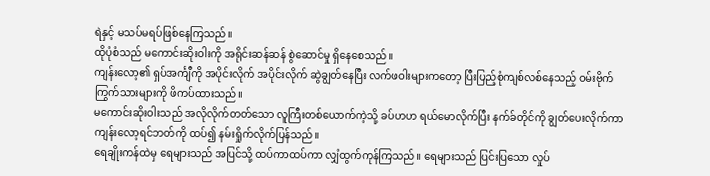ရဲနှင့် မသပ်မရပ်ဖြစ်နေကြသည်။
ထိုပုံစံသည် မကောင်းဆိုးဝါးကို အရိုင်းဆန်ဆန် စွဲဆောင်မှု ရှိနေစေသည်။
ကျန်းလော့၏ ရှပ်အင်္ကျီကို အပိုင်းလိုက် အပိုင်းလိုက် ဆွဲချွတ်နေပြီး လက်ဖဝါးများကတော့ ပြီးပြည့်စုံကျစ်လစ်နေသည့် ဝမ်းဗိုက်ကြွက်သားများကို ဖိကပ်ထားသည်။
မကောင်းဆိုးဝါးသည် အလိုလိုက်တတ်သော လူကြီးတစ်ယောက်ကဲ့သို့ ခပ်ဟဟ ရယ်မောလိုက်ပြီး နက်ခ်တိုင်ကို ချွတ်ပေးလိုက်ကာ ကျန်းလော့ရင်ဘတ်ကို ထပ်၍ နမ်းရှိုက်လိုက်ပြန်သည်။
ရေချိုးကန်ထဲမှ ရေများသည် အပြင်သို့ ထပ်ကာထပ်ကာ လျှံထွက်ကုန်ကြသည်။ ရေများသည် ပြင်းပြသော လှုပ်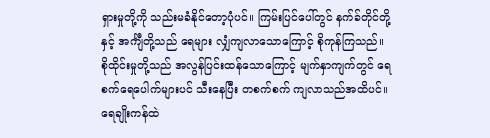ရှားမှုတို့ကို သည်းမခံနိုင်တော့ပုံပင်။ ကြမ်းပြင်ပေါ်တွင် နက်ခ်တိုင်တို့နှင့် အင်္ကျီတို့သည် ရေများ လျှံကျလာသောကြောင့် စိုကုန်ကြသည်။
စိုထိုင်းမှုတို့သည် အလွန်ပြင်းထန်သောကြောင့် မျက်နှာကျက်တွင် ရေစက်ရေပေါက်များပင် သီးနေပြီး တစက်စက် ကျလာသည်အထိပင်။
ရေချိုးကန်ထဲ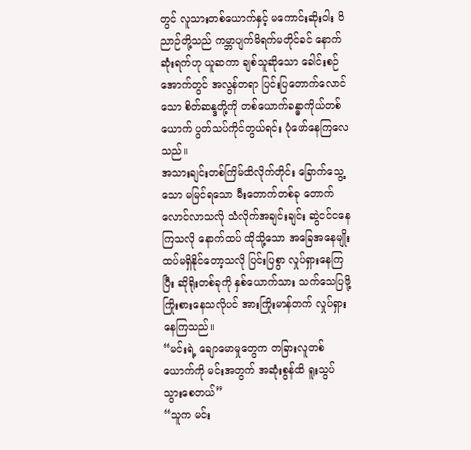တွင် လူသားတစ်ယောက်နှင့် မကောင်းဆိုးဝါး ဝိညာဉ်တို့သည် ကမ္ဘာပျက်မိရက်မတိုင်ခင် နောက်ဆုံးရက်ဟု ယူဆကာ ချစ်သူဆိုသော ခေါင်းစဉ်အောက်တွင် အလွန်တရာ ပြင်းပြတောက်လောင်သော စိတ်ဆန္ဒတို့ကို တစ်ယောက်ခန္ဓာကိုယ်တစ်ယောက် ပွတ်သပ်ကိုင်တွယ်ရင်း ပုံဖော်နေကြလေသည်။
အသားချင်းတစ်ကြိမ်ထိလိုက်တိုင်း ခြောက်သွေ့သော မမြင်ရသော မီးတောက်တစ်ခု တောက်လောင်လာသလို သံလိုက်အချင်းချင်း ဆွဲငင်ငနေကြသလို နောက်ထပ် ထိုသို့သော အခြေအနေမျိုး ထပ်မရှိနိုင်တော့သလို ပြင်းပြစွာ လှုပ်ရှားနေကြပြီး ဆိုရိုးတစ်ခုကို နှစ်ယောက်သား သက်သေပြဖို့ ကြိုးစားနေသလိုပင် အားကြိုးမာန်တက် လှုပ်ရှားနေကြသည်။
“မင်းရဲ့ ချောမောမှုတွေက တခြားလူတစ်ယောက်ကို မင်းအတွက် အဆုံးစွန်ထိ ရူးသွပ်သွားစေတယ်”
“သူက မင်း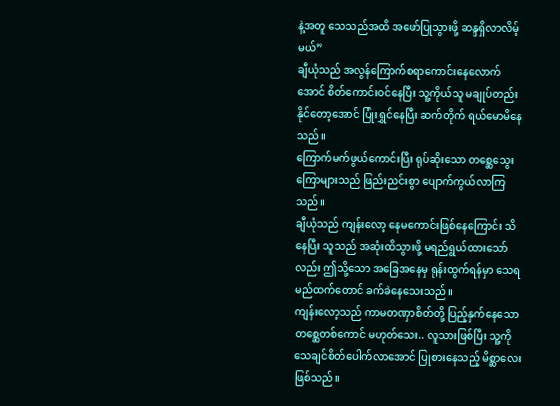နဲ့အတူ သေသည်အထိ အဖော်ပြုသွားဖို့ ဆန္ဒရှိလာလိမ့်မယ်”
ချီယုံသည် အလွန်ကြောက်စရာကောင်းနေလောက်အောင် စိတ်ကောင်းဝင်နေပြီး သူ့ကိုယ်သူ မချုပ်တည်းနိုင်တော့အောင် ပြုံးရွှင်နေပြီး ဆက်တိုက် ရယ်မောမိနေသည်။
ကြောက်မက်ဖွယ်ကောင်းပြီး ရုပ်ဆိုးသော တစ္ဆေသွေးကြောများသည် ဖြည်းညင်းစွာ ပျောက်ကွယ်လာကြသည်။
ချီယုံသည် ကျန်းလော့ နေမကောင်းဖြစ်နေကြောင်း သိနေပြီး သူသည် အဆုံးထိသွားဖို့ မရည်ရွယ်ထားသော်လည်း ဤသို့သော အခြေအနေမှ ရုန်းထွက်ရန်မှာ သေရမည်ထက်တောင် ခက်ခဲနေသေးသည်။
ကျန်းလော့သည် ကာမတဏှာစိတ်တို့ ပြည့်နှက်နေသော တစ္ဆေတစ်ကောင် မဟုတ်သေး.. လူသားဖြစ်ပြီး သူ့ကို သေချင်စိတ်ပေါက်လာအောင် ပြုစားနေသည့် မိစ္ဆာလေး ဖြစ်သည်။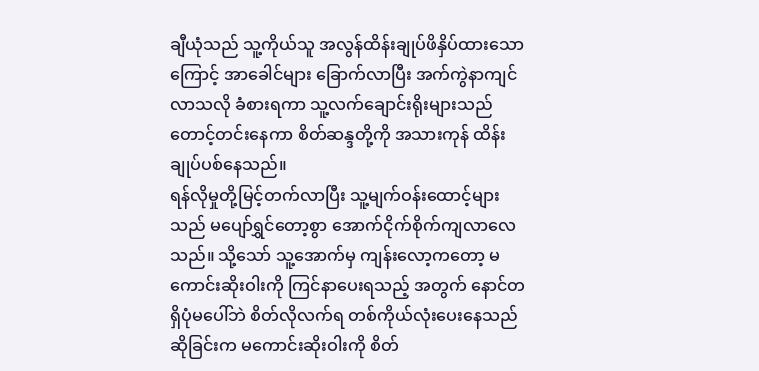ချီယုံသည် သူ့ကိုယ်သူ အလွန်ထိန်းချုပ်ဖိနှိပ်ထားသောကြောင့် အာခေါင်များ ခြောက်လာပြီး အက်ကွဲနာကျင်လာသလို ခံစားရကာ သူ့လက်ချောင်းရိုးများသည် တောင့်တင်းနေကာ စိတ်ဆန္ဒတို့ကို အသားကုန် ထိန်းချုပ်ပစ်နေသည်။
ရန်လိုမှုတို့မြင့်တက်လာပြီး သူ့မျက်ဝန်းထောင့်များသည် မပျော်ရွှင်တော့စွာ အောက်ငိုက်စိုက်ကျလာလေသည်။ သို့သော် သူ့အောက်မှ ကျန်းလော့ကတော့ မကောင်းဆိုးဝါးကို ကြင်နာပေးရသည့် အတွက် နောင်တရှိပုံမပေါ်ဘဲ စိတ်လိုလက်ရ တစ်ကိုယ်လုံးပေးနေသည်ဆိုခြင်းက မကောင်းဆိုးဝါးကို စိတ်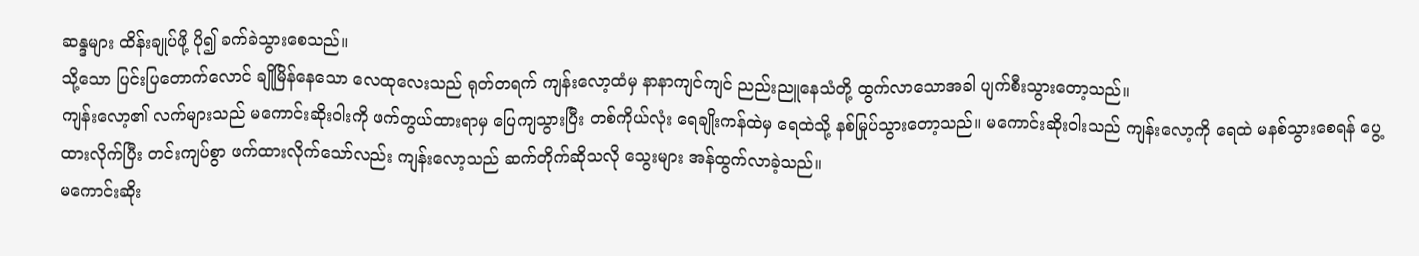ဆန္ဒများ ထိန်းချုပ်ဖို့ ပို၍ ခက်ခဲသွားစေသည်။
သို့သော ပြင်းပြတောက်လောင် ချိုမြိန်နေသော လေထုလေးသည် ရုတ်တရက် ကျန်းလော့ထံမှ နာနာကျင်ကျင် ညည်းညူနေသံတို့ ထွက်လာသောအခါ ပျက်စီးသွားတော့သည်။
ကျန်းလော့၏ လက်များသည် မကောင်းဆိုးဝါးကို ဖက်တွယ်ထားရာမှ ပြေကျသွားပြီး တစ်ကိုယ်လုံး ရေချိုးကန်ထဲမှ ရေထဲသို့ နစ်မြုပ်သွားတော့သည်။ မကောင်းဆိုးဝါးသည် ကျန်းလော့ကို ရေထဲ မနစ်သွားစေရန် ပွေ့ထားလိုက်ပြီး တင်းကျပ်စွာ ဖက်ထားလိုက်သော်လည်း ကျန်းလော့သည် ဆက်တိုက်ဆိုသလို သွေးများ အန်ထွက်လာခဲ့သည်။
မကောင်းဆိုး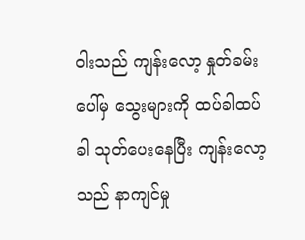ဝါးသည် ကျန်းလော့ နှုတ်ခမ်းပေါ်မှ သွေးများကို ထပ်ခါထပ်ခါ သုတ်ပေးနေပြီး ကျန်းလော့သည် နာကျင်မှု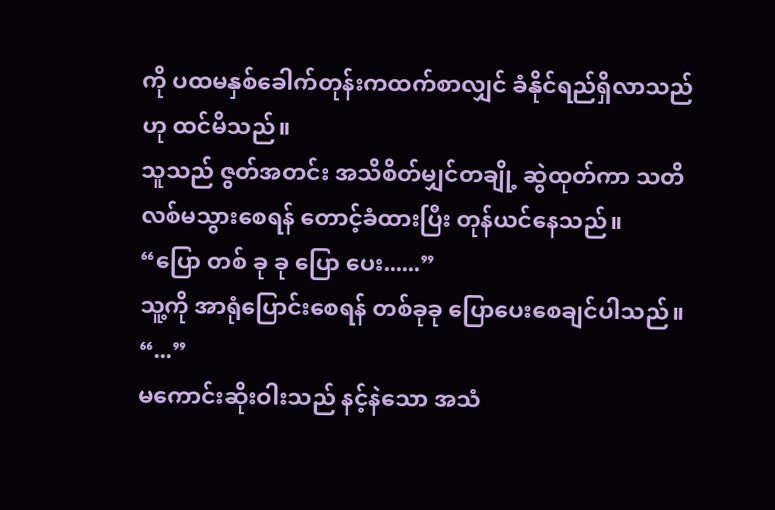ကို ပထမနှစ်ခေါက်တုန်းကထက်စာလျှင် ခံနိုင်ရည်ရှိလာသည်ဟု ထင်မိသည်။
သူသည် ဇွတ်အတင်း အသိစိတ်မျှင်တချို့ ဆွဲထုတ်ကာ သတိလစ်မသွားစေရန် တောင့်ခံထားပြီး တုန်ယင်နေသည်။
“ပြော တစ် ခု ခု ပြော ပေး......”
သူ့ကို အာရုံပြောင်းစေရန် တစ်ခုခု ပြောပေးစေချင်ပါသည်။
“...”
မကောင်းဆိုးဝါးသည် နင့်နဲသော အသံ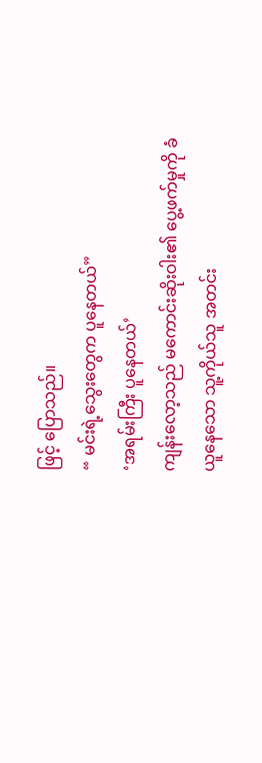ဖြင့် ပြောသည်။
“ မင်းရဲ့သွေးတွေက ပူနေတယ်”
‘အရမ်းကြီး ပူနေတယ်’
ကျန်းလော့သည် မကောင်းဆိုးဝါး၏ ပွေ့ဖက်မှုကို ခံယူနေသော သူ့ကိုယ်သူ အတင်း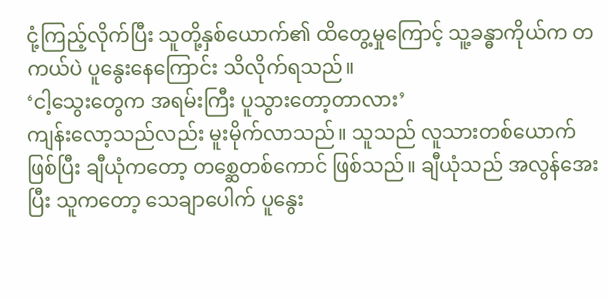ငုံ့ကြည့်လိုက်ပြီး သူတို့နှစ်ယောက်၏ ထိတွေ့မှုကြောင့် သူ့ခန္ဓာကိုယ်က တကယ်ပဲ ပူနွေးနေကြောင်း သိလိုက်ရသည်။
‘ငါ့သွေးတွေက အရမ်းကြီး ပူသွားတော့တာလား’
ကျန်းလော့သည်လည်း မူးမိုက်လာသည်။ သူသည် လူသားတစ်ယောက်ဖြစ်ပြီး ချီယုံကတော့ တစ္ဆေတစ်ကောင် ဖြစ်သည်။ ချီယုံသည် အလွန်အေးပြီး သူကတော့ သေချာပေါက် ပူနွေး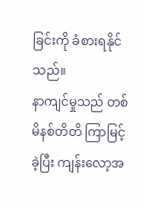ခြင်းကို ခံစားရနိုင်သည်။
နာကျင်မှုသည် တစ်မိနစ်တိတိ ကြာမြင့်ခဲ့ပြီး ကျန်းလော့အ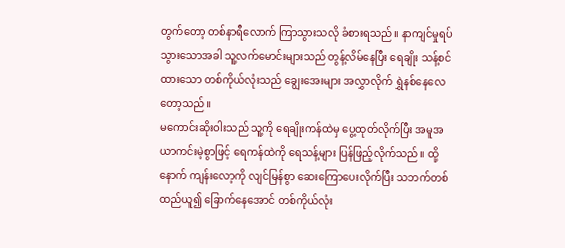တွက်တော့ တစ်နာရီလောက် ကြာသွားသလို ခံစားရသည်။ နာကျင်မှုရပ်သွားသောအခါ သူ့လက်မောင်းများသည် တွန့်လိမ်နေပြီး ရေချိုး သန့်စင်ထားသော တစ်ကိုယ်လုံးသည် ချွေးအေးများ အလွှာလိုက် ရွှဲနစ်နေလေတော့သည်။
မကောင်းဆိုးဝါးသည် သူ့ကို ရေချိုးကန်ထဲမှ ပွေ့ထုတ်လိုက်ပြီး အမူအယာကင်းမဲ့စွာဖြင့် ရေကန်ထဲကို ရေသန့်များ ပြန်ဖြည့်လိုက်သည်။ ထို့နောက် ကျန်းလော့ကို လျင်မြန်စွာ ဆေးကြောပေးလိုက်ပြီး သဘက်တစ်ထည်ယူ၍ ခြောက်နေအောင် တစ်ကိုယ်လုံး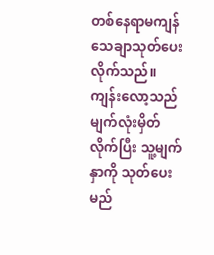တစ်နေရာမကျန် သေချာသုတ်ပေးလိုက်သည်။
ကျန်းလော့သည် မျက်လုံးမှိတ်လိုက်ပြီး သူ့မျက်နှာကို သုတ်ပေးမည်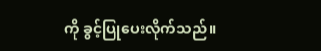ကို ခွင့်ပြုပေးလိုက်သည်။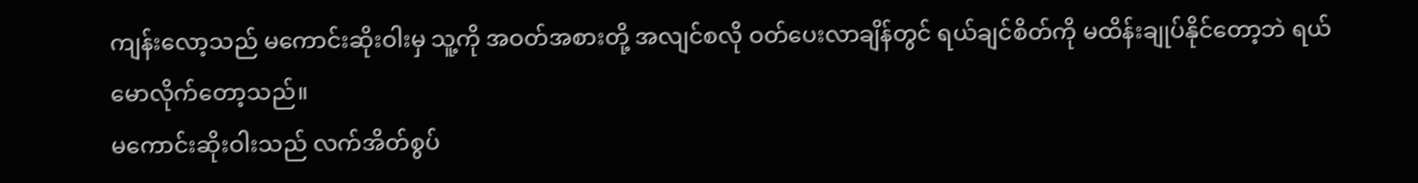ကျန်းလော့သည် မကောင်းဆိုးဝါးမှ သူ့ကို အဝတ်အစားတို့ အလျင်စလို ဝတ်ပေးလာချိန်တွင် ရယ်ချင်စိတ်ကို မထိန်းချုပ်နိုင်တော့ဘဲ ရယ်မောလိုက်တော့သည်။
မကောင်းဆိုးဝါးသည် လက်အိတ်စွပ်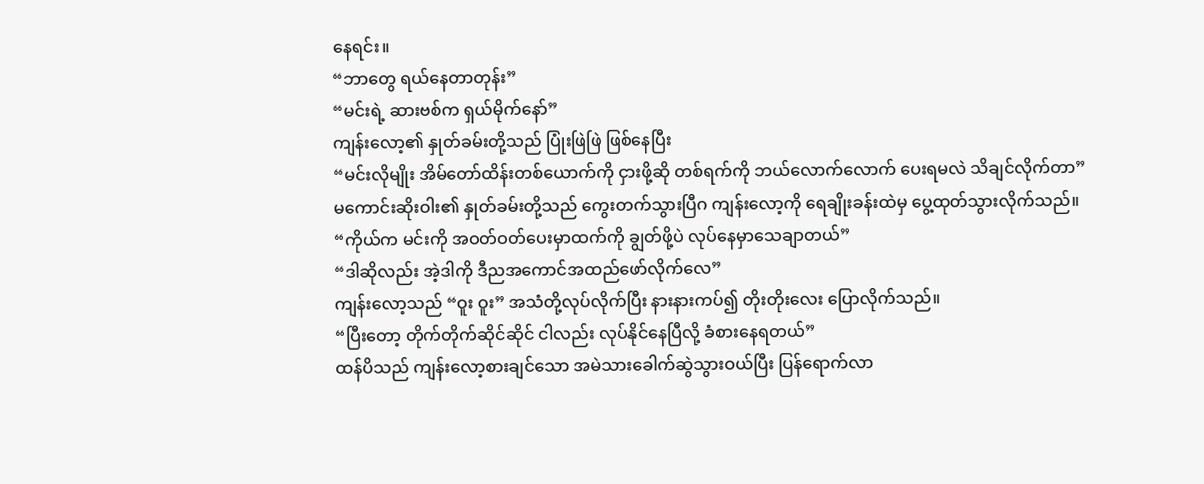နေရင်း။
“ဘာတွေ ရယ်နေတာတုန်း”
“မင်းရဲ့ ဆားဗစ်က ရှယ်မိုက်နော်”
ကျန်းလော့၏ နှုတ်ခမ်းတို့သည် ပြုံးဖြဲဖြဲ ဖြစ်နေပြီး
“မင်းလိုမျိုး အိမ်တော်ထိန်းတစ်ယောက်ကို ငှားဖို့ဆို တစ်ရက်ကို ဘယ်လောက်လောက် ပေးရမလဲ သိချင်လိုက်တာ”
မကောင်းဆိုးဝါး၏ နှုတ်ခမ်းတို့သည် ကွေးတက်သွားပြီဂ ကျန်းလော့ကို ရေချိုးခန်းထဲမှ ပွေ့ထုတ်သွားလိုက်သည်။
“ကိုယ်က မင်းကို အဝတ်ဝတ်ပေးမှာထက်ကို ချွတ်ဖို့ပဲ လုပ်နေမှာသေချာတယ်”
“ဒါဆိုလည်း အဲ့ဒါကို ဒီညအကောင်အထည်ဖော်လိုက်လေ”
ကျန်းလော့သည် “ဝူး ဝူး” အသံတို့လုပ်လိုက်ပြီး နားနားကပ်၍ တိုးတိုးလေး ပြောလိုက်သည်။
“ပြီးတော့ တိုက်တိုက်ဆိုင်ဆိုင် ငါလည်း လုပ်နိုင်နေပြီလို့ ခံစားနေရတယ်”
ထန်ပိသည် ကျန်းလော့စားချင်သော အမဲသားခေါက်ဆွဲသွားဝယ်ပြီး ပြန်ရောက်လာ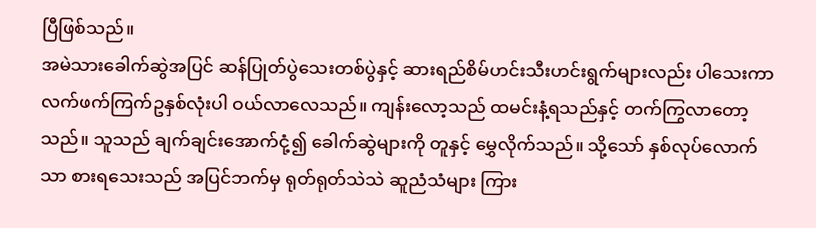ပြီဖြစ်သည်။
အမဲသားခေါက်ဆွဲအပြင် ဆန်ပြုတ်ပွဲသေးတစ်ပွဲနှင့် ဆားရည်စိမ်ဟင်းသီးဟင်းရွက်များလည်း ပါသေးကာ လက်ဖက်ကြက်ဥနှစ်လုံးပါ ဝယ်လာလေသည်။ ကျန်းလော့သည် ထမင်းနံ့ရသည်နှင့် တက်ကြွလာတော့သည်။ သူသည် ချက်ချင်းအောက်ငုံ့၍ ခေါက်ဆွဲများကို တူနှင့် မွှေလိုက်သည်။ သို့သော် နှစ်လုပ်လောက်သာ စားရသေးသည် အပြင်ဘက်မှ ရုတ်ရုတ်သဲသဲ ဆူညံသံများ ကြား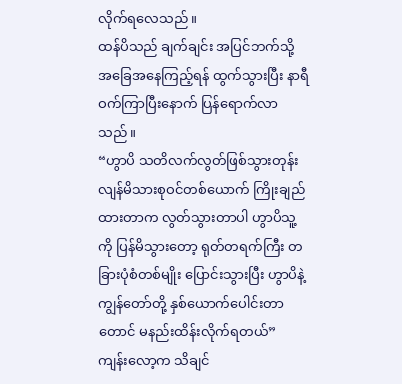လိုက်ရလေသည်။
ထန်ပိသည် ချက်ချင်း အပြင်ဘက်သို့ အခြေအနေကြည့်ရန် ထွက်သွားပြီး နာရီဝက်ကြာပြီးနောက် ပြန်ရောက်လာသည်။
“ဟွာပိ သတိလက်လွတ်ဖြစ်သွားတုန်း လျန်မိသားစုဝင်တစ်ယောက် ကြိုးချည်ထားတာက လွတ်သွားတာပါ ဟွာပိသူ့ကို ပြန်မိသွားတော့ ရုတ်တရက်ကြီး တခြားပုံစံတစ်မျိုး ပြောင်းသွားပြီး ဟွာပိနဲ့ကျွန်တော်တို့ နှစ်ယောက်ပေါင်းတာတောင် မနည်းထိန်းလိုက်ရတယ်”
ကျန်းလော့က သိချင်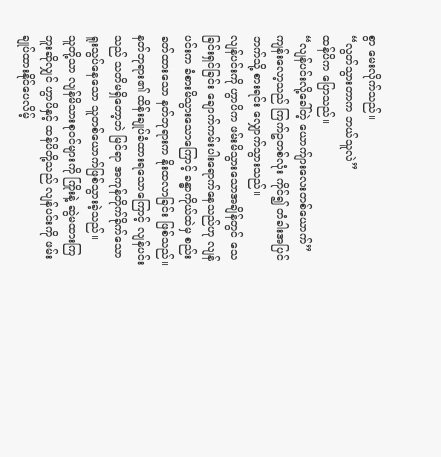စွာ မေးလိုက်သည်။
“လွတ်သွားတာက ဘယ်သူလဲ”
ထန်ပိက ပြောသည်။
“လျန်ပင်းလို့ခေါ်တဲ့ ယောက်ျားလေးတစ်ယောက်”
ကျန်းလော့သည် ကြက်ဥတစ်လုံး ကိုင်၍ တံခါးအပြင်ဘက်သို့ စားရင်း လျှောက်သွားသည်။
လျန်ပင်းကို ဟွာပိက ဖမ်းမိသွားသောအချိန်တွင် သေခြင်းရှင်ခြင်း ချောက်ကမ်းပါးရောက်နေသည်ဟု လျန်ပင်းက ခံစားမိသွားသောကြောင့် ခန္ဓာကိုယ်ထဲမှ စည်းခတ်ထားသော နတ်ဘုရားက နိုးထလာခြင်း ဖြစ်သည်။ နတ်ဘုရား၏ ထိန်းချုပ်ခံထားရသောကြောင့် လျန်ပင်းသည် သတိမရှိတော့ဘဲ မြင်ရာ အကုန်တိုက်ခိုက်သော ရူးသွပ်နေသော သူတစ်ယောက်ဖြစ်သွားခဲ့သည်။
သူတို့သာ လျန်မိသားစုဝင်များကို ကြိုးနဲ့ ဆွဲမထားကြဘူးဆိုလျှင် ဟွာပိနှင့် ထန်ပိတို့သည် လျန်ပင်းကို ဖမ်းချုပ်ထားနိုင်ပေလိမ့်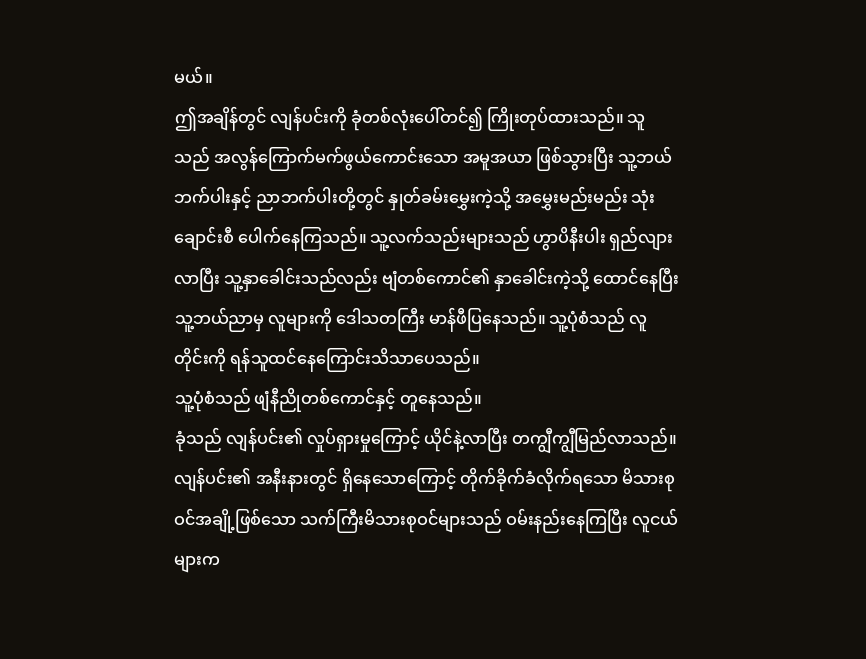မယ်။
ဤအချိန်တွင် လျန်ပင်းကို ခုံတစ်လုံးပေါ်တင်၍ ကြိုးတုပ်ထားသည်။ သူသည် အလွန်ကြောက်မက်ဖွယ်ကောင်းသော အမူအယာ ဖြစ်သွားပြီး သူ့ဘယ်ဘက်ပါးနှင့် ညာဘက်ပါးတို့တွင် နှုတ်ခမ်းမွှေးကဲ့သို့ အမွှေးမည်းမည်း သုံးချောင်းစီ ပေါက်နေကြသည်။ သူ့လက်သည်းများသည် ဟွာပိနီးပါး ရှည်လျားလာပြီး သူ့နှာခေါင်းသည်လည်း ဗျံတစ်ကောင်၏ နှာခေါင်းကဲ့သို့ ထောင်နေပြီး သူ့ဘယ်ညာမှ လူများကို ဒေါသတကြီး မာန်ဖီပြနေသည်။ သူ့ပုံစံသည် လူတိုင်းကို ရန်သူထင်နေကြောင်းသိသာပေသည်။
သူ့ပုံစံသည် ဖျံနီညိုတစ်ကောင်နှင့် တူနေသည်။
ခုံသည် လျန်ပင်း၏ လှုပ်ရှားမှုကြောင့် ယိုင်နဲ့လာပြီး တကျွီကျွီမြည်လာသည်။
လျန်ပင်း၏ အနီးနားတွင် ရှိနေသောကြောင့် တိုက်ခိုက်ခံလိုက်ရသော မိသားစုဝင်အချို့ဖြစ်သော သက်ကြီးမိသားစုဝင်များသည် ဝမ်းနည်းနေကြပြီး လူငယ်များက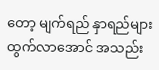တော့ မျက်ရည် နှာရည်များထွက်လာအောင် အသည်း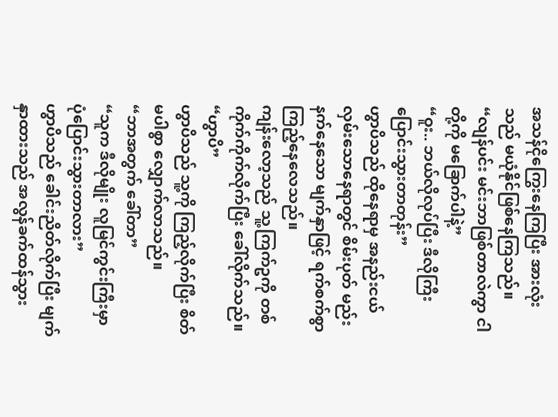အသန်ငိုကြွေးနေကြပြီး အားလုံးသည် မယုံနိုင်ဖြစ်နေကြသည်။
“လျန်ပင်း မင်းဘာဖြစ်တာလဲကွာ ငါတို့ကို မခြောက်ပါနဲ့”
“ဝူး.. ဘယ်လိုလုပ်ပြီး ဒီလိုကြီး ပြောင်းသွားတာတုန်း”
ဟွာပိသည် ထိုနေရာမှ အနည်းငယ်လှမ်းသောနေရာတွင် စိမ်းပုတ် မည်းနက်နေသော မျက်နှာဖြင့် ရက်စက်စွာ ကြည့်နေလေသည်။
ကျန်းလော့သည် သူ့ကြက်ဥကို တစ်ကိုက်ကိုက်လိုက်ပြီး ခေါ်လိုက်သည်။
“ဟွာပိ”
ဟွာပိသည် သူ့ကို ကြည့်လိုက်ပြီး စိတ်မပါစွာ လျှောက်လာသည်။
“ဘာအတွက် ခေါ်တာ”
“သူက ဒီလိုမျိုး လူမြင်ကွင်းကြီးမှာ ပုံပြောင်းသွားတာလား”
ဟွာပိသည် ခေါင်းညိတ်လိုက်ပြီး မျက်နှာထားသည် အလွန်ခက်ထန်သွား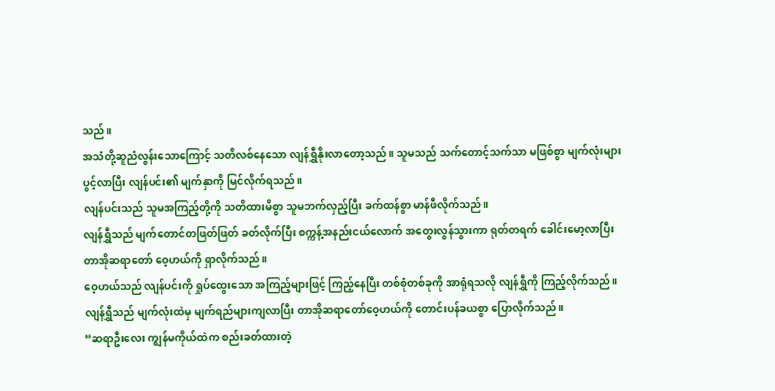သည်။
အသံတို့ဆူညံလွန်းသောကြောင့် သတိလစ်နေသော လျန်ရွှီနိုးလာတော့သည်။ သူမသည် သက်တောင့်သက်သာ မဖြစ်စွာ မျက်လုံးများ ပွင့်လာပြီး လျန်ပင်း၏ မျက်နှာကို မြင်လိုက်ရသည်။
လျန်ပင်းသည် သူမအကြည့်တို့ကို သတိထားမိစွာ သူမဘက်လှည့်ပြီး ခက်ထန်စွာ မာန်ဖီလိုက်သည်။
လျန်ရွှီသည် မျက်တောင်တဖြတ်ဖြတ် ခတ်လိုက်ပြီး စက္ကန့်အနည်းငယ်လောက် အတွေးလွန်သွားကာ ရုတ်တရက် ခေါင်းမော့လာပြီး တာအိုဆရာတော် ဝေ့ဟယ်ကို ရှာလိုက်သည်။
ဝေ့ဟယ်သည် လျန်ပင်းကို ရှုပ်ထွေးသော အကြည့်များဖြင့် ကြည့်နေပြီး တစ်စုံတစ်ခုကို အာရုံရသလို လျန်ရွှီကို ကြည့်လိုက်သည်။
လျန်ရွှီသည် မျက်လုံးထဲမှ မျက်ရည်များကျလာပြီး တာအိုဆရာတော်ဝေ့ဟယ်ကို တောင်းပန်ခယစွာ ပြောလိုက်သည်။
“ဆရာဦးလေး ကျွန်မကိုယ်ထဲက စည်းခတ်ထားတဲ့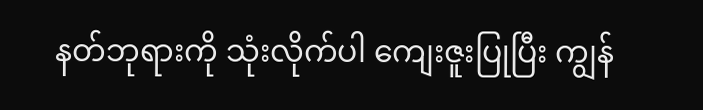နတ်ဘုရားကို သုံးလိုက်ပါ ကျေးဇူးပြုပြီး ကျွန်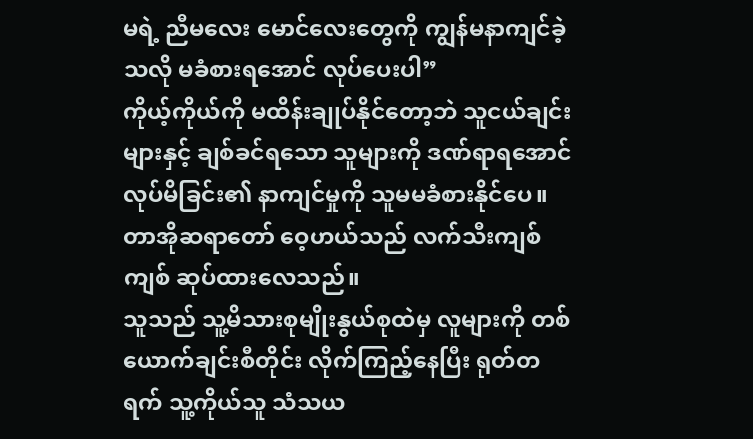မရဲ့ ညီမလေး မောင်လေးတွေကို ကျွန်မနာကျင်ခဲ့သလို မခံစားရအောင် လုပ်ပေးပါ”
ကိုယ့်ကိုယ်ကို မထိန်းချုပ်နိုင်တော့ဘဲ သူငယ်ချင်းများနှင့် ချစ်ခင်ရသော သူများကို ဒဏ်ရာရအောင် လုပ်မိခြင်း၏ နာကျင်မှုကို သူမမခံစားနိုင်ပေ။
တာအိုဆရာတော် ဝေ့ဟယ်သည် လက်သီးကျစ်ကျစ် ဆုပ်ထားလေသည်။
သူသည် သူ့မိသားစုမျိုးနွယ်စုထဲမှ လူများကို တစ်ယောက်ချင်းစီတိုင်း လိုက်ကြည့်နေပြီး ရုတ်တရက် သူ့ကိုယ်သူ သံသယ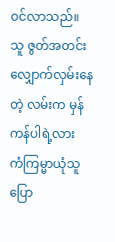ဝင်လာသည်။
သူ ဇွတ်အတင်းလျှောက်လှမ်းနေတဲ့ လမ်းက မှန်ကန်ပါရဲ့လား
ကံကြမ္မာယုံသူ ပြော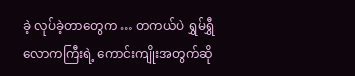ခဲ့ လုပ်ခဲ့တာတွေက … တကယ်ပဲ ရွှမ်ရွှီလောကကြီးရဲ့ ကောင်းကျိုးအတွက်ဆို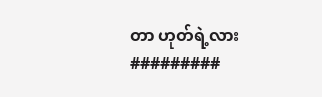တာ ဟုတ်ရဲ့လား
#########